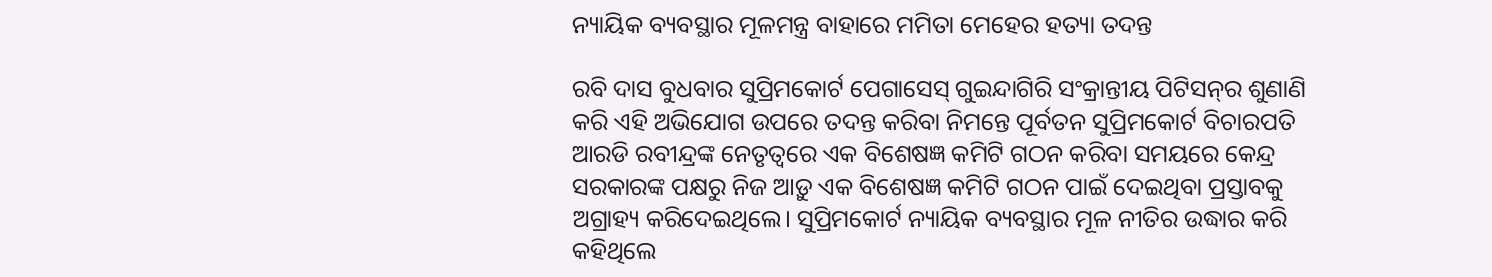ନ୍ୟାୟିକ ବ୍ୟବସ୍ଥାର ମୂଳମନ୍ତ୍ର ବାହାରେ ମମିତା ମେହେର ହତ୍ୟା ତଦନ୍ତ

ରବି ଦାସ ବୁଧବାର ସୁପ୍ରିମକୋର୍ଟ ପେଗାସେସ୍ ଗୁଇନ୍ଦାଗିରି ସଂକ୍ରାନ୍ତୀୟ ପିଟିସନ୍‌ର ଶୁଣାଣି କରି ଏହି ଅଭିଯୋଗ ଉପରେ ତଦନ୍ତ କରିବା ନିମନ୍ତେ ପୂର୍ବତନ ସୁପ୍ରିମକୋର୍ଟ ବିଚାରପତି ଆରଡି ରବୀନ୍ଦ୍ରଙ୍କ ନେତୃତ୍ୱରେ ଏକ ବିଶେଷଜ୍ଞ କମିଟି ଗଠନ କରିବା ସମୟରେ କେନ୍ଦ୍ର ସରକାରଙ୍କ ପକ୍ଷରୁ ନିଜ ଆଡ଼ୁ ଏକ ବିଶେଷଜ୍ଞ କମିଟି ଗଠନ ପାଇଁ ଦେଇଥିବା ପ୍ରସ୍ତାବକୁ ଅଗ୍ରାହ୍ୟ କରିଦେଇଥିଲେ। ସୁପ୍ରିମକୋର୍ଟ ନ୍ୟାୟିକ ବ୍ୟବସ୍ଥାର ମୂଳ ନୀତିର ଉଦ୍ଧାର କରି କହିଥିଲେ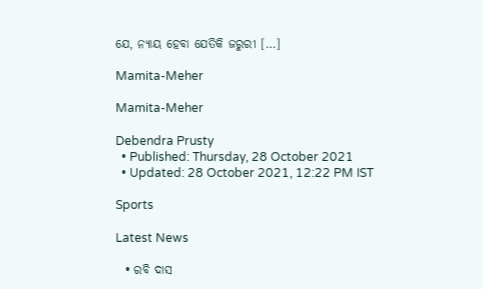ଯେ, ନ୍ୟାୟ ହେବା ଯେତିକି ଜରୁରୀ […]

Mamita-Meher

Mamita-Meher

Debendra Prusty
  • Published: Thursday, 28 October 2021
  • Updated: 28 October 2021, 12:22 PM IST

Sports

Latest News

  • ରବି ଦାସ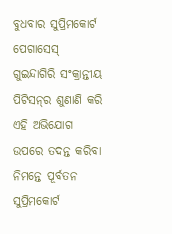ବୁଧବାର ସୁପ୍ରିମକୋର୍ଟ ପେଗାସେସ୍ ଗୁଇନ୍ଦାଗିରି ସଂକ୍ରାନ୍ତୀୟ ପିଟିସନ୍‌ର ଶୁଣାଣି କରି ଏହି ଅଭିଯୋଗ ଉପରେ ତଦନ୍ତ କରିବା ନିମନ୍ତେ ପୂର୍ବତନ ସୁପ୍ରିମକୋର୍ଟ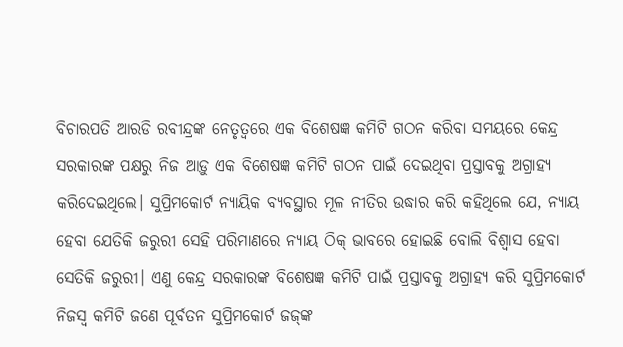ବିଚାରପତି ଆରଡି ରବୀନ୍ଦ୍ରଙ୍କ ନେତୃତ୍ୱରେ ଏକ ବିଶେଷଜ୍ଞ କମିଟି ଗଠନ କରିବା ସମୟରେ କେନ୍ଦ୍ର ସରକାରଙ୍କ ପକ୍ଷରୁ ନିଜ ଆଡ଼ୁ ଏକ ବିଶେଷଜ୍ଞ କମିଟି ଗଠନ ପାଇଁ ଦେଇଥିବା ପ୍ରସ୍ତାବକୁ ଅଗ୍ରାହ୍ୟ କରିଦେଇଥିଲେ। ସୁପ୍ରିମକୋର୍ଟ ନ୍ୟାୟିକ ବ୍ୟବସ୍ଥାର ମୂଳ ନୀତିର ଉଦ୍ଧାର କରି କହିଥିଲେ ଯେ, ନ୍ୟାୟ ହେବା ଯେତିକି ଜରୁରୀ ସେହି ପରିମାଣରେ ନ୍ୟାୟ ଠିକ୍ ଭାବରେ ହୋଇଛି ବୋଲି ବିଶ୍ୱାସ ହେବା ସେତିକି ଜରୁରୀ। ଏଣୁ କେନ୍ଦ୍ର ସରକାରଙ୍କ ବିଶେଷଜ୍ଞ କମିଟି ପାଇଁ ପ୍ରସ୍ତାବକୁ ଅଗ୍ରାହ୍ୟ କରି ସୁପ୍ରିମକୋର୍ଟ ନିଜସ୍ୱ କମିଟି ଜଣେ ପୂର୍ବତନ ସୁପ୍ରିମକୋର୍ଟ ଜଜ୍‌ଙ୍କ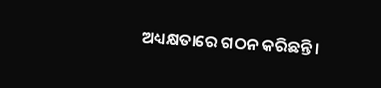ଅଧ୍ୟକ୍ଷତାରେ ଗଠନ କରିଛନ୍ତି।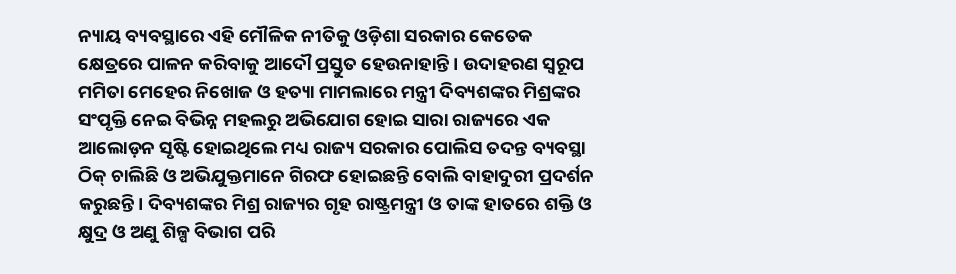ନ୍ୟାୟ ବ୍ୟବସ୍ଥାରେ ଏହି ମୌଳିକ ନୀତିକୁ ଓଡ଼ିଶା ସରକାର କେତେକ କ୍ଷେତ୍ରରେ ପାଳନ କରିବାକୁ ଆଦୌ ପ୍ରସ୍ତୁତ ହେଉନାହାନ୍ତି। ଉଦାହରଣ ସ୍ୱରୂପ ମମିତା ମେହେର ନିଖୋଜ ଓ ହତ୍ୟା ମାମଲାରେ ମନ୍ତ୍ରୀ ଦିବ୍ୟଶଙ୍କର ମିଶ୍ରଙ୍କର ସଂପୃକ୍ତି ନେଇ ବିଭିନ୍ନ ମହଲରୁ ଅଭିଯୋଗ ହୋଇ ସାରା ରାଜ୍ୟରେ ଏକ ଆଲୋଡ଼ନ ସୃଷ୍ଟି ହୋଇଥିଲେ ମଧ୍ୟ ରାଜ୍ୟ ସରକାର ପୋଲିସ ତଦନ୍ତ ବ୍ୟବସ୍ଥା ଠିକ୍ ଚାଲିଛି ଓ ଅଭିଯୁକ୍ତମାନେ ଗିରଫ ହୋଇଛନ୍ତି ବୋଲି ବାହାଦୁରୀ ପ୍ରଦର୍ଶନ କରୁଛନ୍ତି। ଦିବ୍ୟଶଙ୍କର ମିଶ୍ର ରାଜ୍ୟର ଗୃହ ରାଷ୍ଟ୍ରମନ୍ତ୍ରୀ ଓ ତାଙ୍କ ହାତରେ ଶକ୍ତି ଓ କ୍ଷୁଦ୍ର ଓ ଅଣୁ ଶିଳ୍ପ ବିଭାଗ ପରି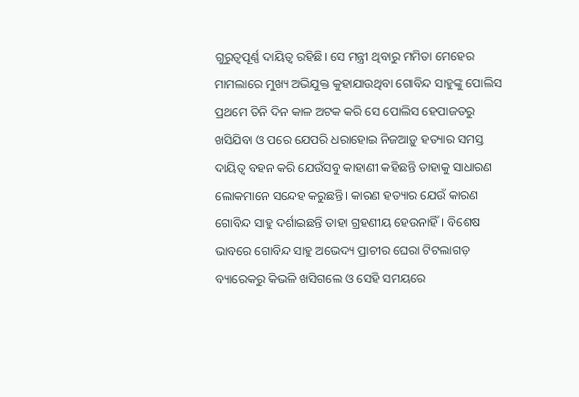ଗୁରୁତ୍ୱପୂର୍ଣ୍ଣ ଦାୟିତ୍ୱ ରହିଛି। ସେ ମନ୍ତ୍ରୀ ଥିବାରୁ ମମିତା ମେହେର ମାମଲାରେ ମୁଖ୍ୟ ଅଭିଯୁକ୍ତ କୁହାଯାଉଥିବା ଗୋବିନ୍ଦ ସାହୁଙ୍କୁ ପୋଲିସ ପ୍ରଥମେ ତିନି ଦିନ କାଳ ଅଟକ କରି ସେ ପୋଲିସ ହେପାଜତରୁ ଖସିଯିବା ଓ ପରେ ଯେପରି ଧରାହୋଇ ନିଜଆଡ଼ୁ ହତ୍ୟାର ସମସ୍ତ ଦାୟିତ୍ୱ ବହନ କରି ଯେଉଁସବୁ କାହାଣୀ କହିଛନ୍ତି ତାହାକୁ ସାଧାରଣ ଲୋକମାନେ ସନ୍ଦେହ କରୁଛନ୍ତି। କାରଣ ହତ୍ୟାର ଯେଉଁ କାରଣ ଗୋବିନ୍ଦ ସାହୁ ଦର୍ଶାଇଛନ୍ତି ତାହା ଗ୍ରହଣୀୟ ହେଉନାହିଁ। ବିଶେଷ ଭାବରେ ଗୋବିନ୍ଦ ସାହୁ ଅଭେଦ୍ୟ ପ୍ରାଚୀର ଘେରା ଟିଟଲାଗଡ଼ ବ୍ୟାରେକରୁ କିଭଳି ଖସିଗଲେ ଓ ସେହି ସମୟରେ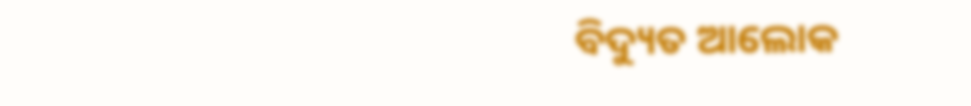ବିଦ୍ୟୁତ ଆଲୋକ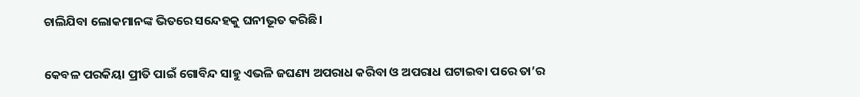ଚାଲିଯିବା ଲୋକମାନଙ୍କ ଭିତରେ ସନ୍ଦେହକୁ ଘନୀଭୂତ କରିଛି।

କେବଳ ପରକିୟା ପ୍ରୀତି ପାଇଁ ଗୋବିନ୍ଦ ସାହୁ ଏଭଳି ଜଘଣ୍ୟ ଅପରାଧ କରିବା ଓ ଅପରାଧ ଘଟାଇବା ପରେ ତା’ର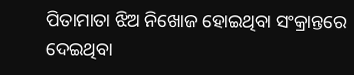ପିତାମାତା ଝିଅ ନିଖୋଜ ହୋଇଥିବା ସଂକ୍ରାନ୍ତରେ ଦେଇଥିବା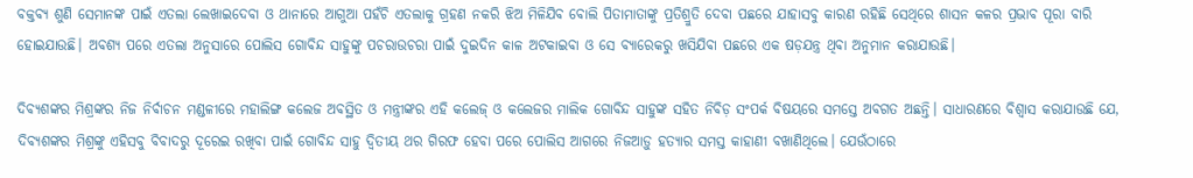ବକ୍ତବ୍ୟ ଶୁଣି ସେମାନଙ୍କ ପାଇଁ ଏତଲା ଲେଖାଇଦେବା ଓ ଥାନାରେ ଆଗୁଆ ପହଁଚି ଏତଲାକୁ ଗ୍ରହଣ ନକରି ଝିଅ ମିଳିଯିବ ବୋଲି ପିତାମାତାଙ୍କୁ ପ୍ରତିଶ୍ରୁତି ଦେବା ପଛରେ ଯାହାସବୁ କାରଣ ରହିଛି ସେଥିରେ ଶାସନ କଳର ପ୍ରଭାବ ପୂରା ବାରି ହୋଇଯାଉଛି। ଅବଶ୍ୟ ପରେ ଏତଲା ଅନୁସାରେ ପୋଲିସ ଗୋବିନ୍ଦ ସାହୁଙ୍କୁ ପଚରାଉଚରା ପାଇଁ ଦୁଇଦିନ କାଳ ଅଟକାଇବା ଓ ସେ ବ୍ୟାରେକରୁ ଖସିଯିବା ପଛରେ ଏକ ଷଡ଼ଯନ୍ତ୍ର ଥିବା ଅନୁମାନ କରାଯାଉଛି।

ଦିବ୍ୟଶଙ୍କର ମିଶ୍ରଙ୍କର ନିଜ ନିର୍ବାଚନ ମଣ୍ଡଳୀରେ ମହାଲିଙ୍ଗ କଲେଜ ଅବସ୍ଥିତ ଓ ମନ୍ତ୍ରୀଙ୍କର ଏହି କଲେଜ୍ ଓ କଲେଜର ମାଲିକ ଗୋବିନ୍ଦ ସାହୁଙ୍କ ସହିତ ନିବିଡ଼ ସଂପର୍କ ବିଷୟରେ ସମସ୍ତେ ଅବଗତ ଅଛନ୍ତି। ସାଧାରଣରେ ବିଶ୍ୱାସ କରାଯାଉଛି ଯେ, ଦିବ୍ୟଶଙ୍କର ମିଶ୍ରଙ୍କୁ ଏହିସବୁ ବିବାଦରୁ ଦୂରେଇ ରଖିବା ପାଇଁ ଗୋବିନ୍ଦ ସାହୁ ଦ୍ୱିତୀୟ ଥର ଗିରଫ ହେବା ପରେ ପୋଲିସ ଆଗରେ ନିଜଆଡ଼ୁ ହତ୍ୟାର ସମସ୍ତ କାହାଣୀ ବଖାଣିଥିଲେ। ଯେଉଁଠାରେ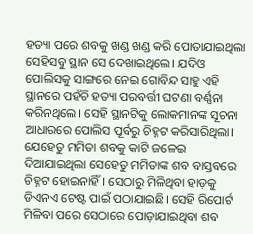ହତ୍ୟା ପରେ ଶବକୁ ଖଣ୍ଡ ଖଣ୍ଡ କରି ପୋତାଯାଇଥିଲା ସେହିସବୁ ସ୍ଥାନ ସେ ଦେଖାଇଥିଲେ। ଯଦିଓ ପୋଲିସକୁ ସାଙ୍ଗରେ ନେଇ ଗୋବିନ୍ଦ ସାହୁ ଏହି ସ୍ଥାନରେ ପହଁଚି ହତ୍ୟା ପରବର୍ତ୍ତୀ ଘଟଣା ବର୍ଣ୍ଣନା କରିନଥିଲେ। ସେହି ସ୍ଥାନଟିକୁ ଲୋକମାନଙ୍କ ସୂଚନା ଆଧାରରେ ପୋଲିସ ପୂର୍ବରୁ ଚିହ୍ନଟ କରିସାରିଥିଲା। ଯେହେତୁ ମମିତା ଶବକୁ କାଟି ଜଳେଇ ଦିଆଯାଇଥିଲା ସେହେତୁ ମମିତାଙ୍କ ଶବ ବାସ୍ତବରେ ଚିହ୍ନଟ ହୋଇନାହିଁ। ସେଠାରୁ ମିଳିଥିବା ହାଡ଼କୁ ଡିଏନଏ ଟେଷ୍ଟ ପାଇଁ ପଠାଯାଇଛି। ସେହି ରିପୋର୍ଟ ମିଳିବା ପରେ ସେଠାରେ ପୋଡ଼ାଯାଇଥିବା ଶବ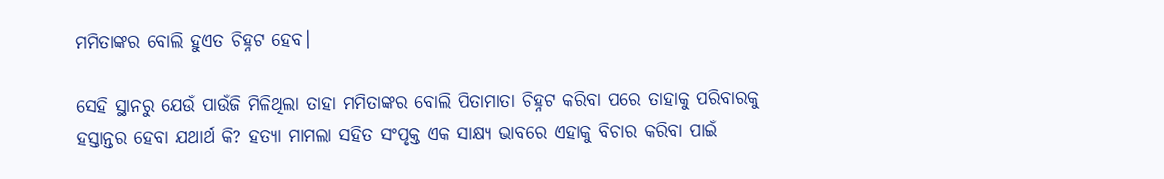ମମିତାଙ୍କର ବୋଲି ହୁଏତ ଚିହ୍ନଟ ହେବ।

ସେହି ସ୍ଥାନରୁ ଯେଉଁ ପାଉଁଜି ମିଳିଥିଲା ତାହା ମମିତାଙ୍କର ବୋଲି ପିତାମାତା ଚିହ୍ନଟ କରିବା ପରେ ତାହାକୁ ପରିବାରକୁ ହସ୍ତାନ୍ତର ହେବା ଯଥାର୍ଥ କି? ହତ୍ୟା ମାମଲା ସହିତ ସଂପୃକ୍ତ ଏକ ସାକ୍ଷ୍ୟ ଭାବରେ ଏହାକୁ ବିଚାର କରିବା ପାଇଁ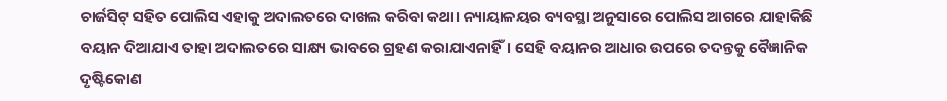ଚାର୍ଜସିଟ୍ ସହିତ ପୋଲିସ ଏହାକୁ ଅଦାଲତରେ ଦାଖଲ କରିବା କଥା। ନ୍ୟାୟାଳୟର ବ୍ୟବସ୍ଥା ଅନୁସାରେ ପୋଲିସ ଆଗରେ ଯାହାକିଛି ବୟାନ ଦିଆଯାଏ ତାହା ଅଦାଲତରେ ସାକ୍ଷ୍ୟ ଭାବରେ ଗ୍ରହଣ କରାଯାଏନାହିଁ। ସେହି ବୟାନର ଆଧାର ଉପରେ ତଦନ୍ତକୁ ବୈଜ୍ଞାନିକ ଦୃଷ୍ଟିକୋଣ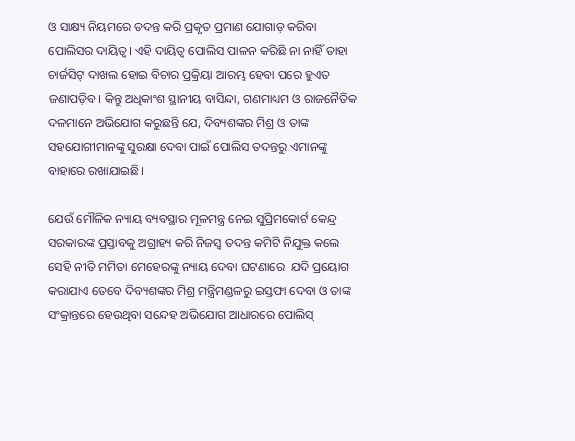ଓ ସାକ୍ଷ୍ୟ ନିୟମରେ ତଦନ୍ତ କରି ପ୍ରକୃତ ପ୍ରମାଣ ଯୋଗାଡ଼ କରିବା ପୋଲିସର ଦାୟିତ୍ୱ। ଏହି ଦାୟିତ୍ୱ ପୋଲିସ ପାଳନ କରିଛି ନା ନାହିଁ ତାହା ଚାର୍ଜସିଟ୍ ଦାଖଲ ହୋଇ ବିଚାର ପ୍ରକ୍ରିୟା ଆରମ୍ଭ ହେବା ପରେ ହୁଏତ ଜଣାପଡ଼ିବ। କିନ୍ତୁ ଅଧିକାଂଶ ସ୍ଥାନୀୟ ବାସିନ୍ଦା, ଗଣମାଧ୍ୟମ ଓ ରାଜନୈତିକ ଦଳମାନେ ଅଭିଯୋଗ କରୁଛନ୍ତି ଯେ, ଦିବ୍ୟଶଙ୍କର ମିଶ୍ର ଓ ତାଙ୍କ ସହଯୋଗୀମାନଙ୍କୁ ସୁରକ୍ଷା ଦେବା ପାଇଁ ପୋଲିସ ତଦନ୍ତରୁ ଏମାନଙ୍କୁ ବାହାରେ ରଖାଯାଇଛି।

ଯେଉଁ ମୌଳିକ ନ୍ୟାୟ ବ୍ୟବସ୍ଥାର ମୂଳମନ୍ତ୍ର ନେଇ ସୁପ୍ରିମକୋର୍ଟ କେନ୍ଦ୍ର ସରକାରଙ୍କ ପ୍ରସ୍ତାବକୁ ଅଗ୍ରାହ୍ୟ କରି ନିଜସ୍ୱ ତଦନ୍ତ କମିଟି ନିଯୁକ୍ତ କଲେ ସେହି ନୀତି ମମିତା ମେହେରଙ୍କୁ ନ୍ୟାୟ ଦେବା ଘଟଣାରେ  ଯଦି ପ୍ରୟୋଗ କରାଯାଏ ତେବେ ଦିବ୍ୟଶଙ୍କର ମିଶ୍ର ମନ୍ତ୍ରିମଣ୍ଡଳରୁ ଇସ୍ତଫା ଦେବା ଓ ତାଙ୍କ ସଂକ୍ରାନ୍ତରେ ହେଉଥିବା ସନ୍ଦେହ ଅଭିଯୋଗ ଆଧାରରେ ପୋଲିସ୍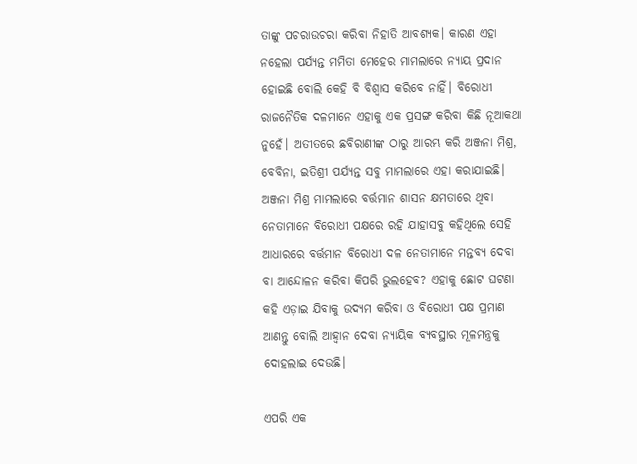ତାଙ୍କୁ ପଚରାଉଚରା କରିବା ନିହାତି ଆବଶ୍ୟକ। କାରଣ ଏହା ନହେଲା ପର୍ଯ୍ୟନ୍ତ ମମିତା ମେହେର ମାମଲାରେ ନ୍ୟାୟ ପ୍ରଦାନ ହୋଇଛି ବୋଲି କେହି ବି ବିଶ୍ୱାସ କରିବେ ନାହିଁ। ବିରୋଧୀ ରାଜନୈତିକ ଦଳମାନେ ଏହାକୁ ଏକ ପ୍ରସଙ୍ଗ କରିବା କିଛି ନୂଆକଥା ନୁହେଁ। ଅତୀତରେ ଛବିରାଣୀଙ୍କ ଠାରୁ ଆରମ୍ଭ କରି ଅଞ୍ଜନା ମିଶ୍ର, ବେବିନା, ଇତିଶ୍ରୀ ପର୍ଯ୍ୟନ୍ତ ସବୁ ମାମଲାରେ ଏହା କରାଯାଇଛି। ଅଞ୍ଜନା ମିଶ୍ର ମାମଲାରେ ବର୍ତ୍ତମାନ ଶାସନ କ୍ଷମତାରେ ଥିବା ନେତାମାନେ ବିରୋଧୀ ପକ୍ଷରେ ରହି ଯାହାସବୁ କହିଥିଲେ ସେହି ଆଧାରରେ ବର୍ତ୍ତମାନ ବିରୋଧୀ ଦଳ ନେତାମାନେ ମନ୍ତବ୍ୟ ଦେବା ବା ଆନ୍ଦୋଳନ କରିବା କିପରି ଭୁଲହେବ? ଏହାକୁ ଛୋଟ ଘଟଣା କହି ଏଡ଼ାଇ ଯିବାକୁ ଉଦ୍ୟମ କରିବା ଓ ବିରୋଧୀ ପକ୍ଷ ପ୍ରମାଣ ଆଣନ୍ତୁ ବୋଲି ଆହ୍ୱାନ ଦେବା ନ୍ୟାୟିକ ବ୍ୟବସ୍ଥାର ମୂଳମନ୍ତ୍ରକୁ ଦୋହଲାଇ ଦେଉଛି।

ଏପରି ଏକ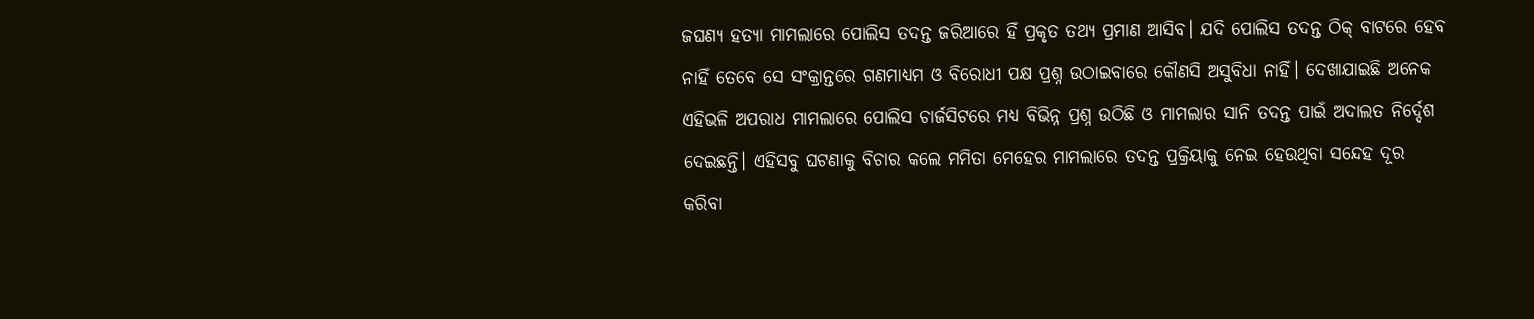ଜଘଣ୍ୟ ହତ୍ୟା ମାମଲାରେ ପୋଲିସ ତଦନ୍ତ ଜରିଆରେ ହିଁ ପ୍ରକୃତ ତଥ୍ୟ ପ୍ରମାଣ ଆସିବ। ଯଦି ପୋଲିସ ତଦନ୍ତ ଠିକ୍ ବାଟରେ ହେବ ନାହିଁ ତେବେ ସେ ସଂକ୍ରାନ୍ତରେ ଗଣମାଧ୍ୟମ ଓ ବିରୋଧୀ ପକ୍ଷ ପ୍ରଶ୍ନ ଉଠାଇବାରେ କୌଣସି ଅସୁବିଧା ନାହିଁ। ଦେଖାଯାଇଛି ଅନେକ ଏହିଭଳି ଅପରାଧ ମାମଲାରେ ପୋଲିସ ଚାର୍ଜସିଟରେ ମଧ୍ୟ ବିଭିନ୍ନ ପ୍ରଶ୍ନ ଉଠିଛି ଓ ମାମଲାର ସାନି ତଦନ୍ତ ପାଇଁ ଅଦାଲତ ନିର୍ଦ୍ଦେଶ ଦେଇଛନ୍ତି। ଏହିସବୁ ଘଟଣାକୁ ବିଚାର କଲେ ମମିତା ମେହେର ମାମଲାରେ ତଦନ୍ତ ପ୍ରକ୍ରିୟାକୁ ନେଇ ହେଉଥିବା ସନ୍ଦେହ ଦୂର କରିବା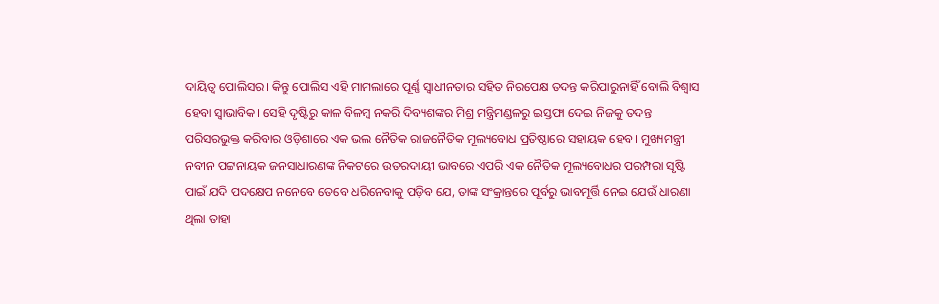ଦାୟିତ୍ୱ ପୋଲିସର। କିନ୍ତୁ ପୋଲିସ ଏହି ମାମଲାରେ ପୂର୍ଣ୍ଣ ସ୍ୱାଧୀନତାର ସହିତ ନିରପେକ୍ଷ ତଦନ୍ତ କରିପାରୁନାହିଁ ବୋଲି ବିଶ୍ୱାସ ହେବା ସ୍ୱାଭାବିକ। ସେହି ଦୃଷ୍ଟିରୁ କାଳ ବିଳମ୍ବ ନକରି ଦିବ୍ୟଶଙ୍କର ମିଶ୍ର ମନ୍ତ୍ରିମଣ୍ଡଳରୁ ଇସ୍ତଫା ଦେଇ ନିଜକୁ ତଦନ୍ତ ପରିସରଭୁକ୍ତ କରିବାର ଓଡ଼ିଶାରେ ଏକ ଭଲ ନୈତିକ ରାଜନୈତିକ ମୂଲ୍ୟବୋଧ ପ୍ରତିଷ୍ଠାରେ ସହାୟକ ହେବ। ମୁଖ୍ୟମନ୍ତ୍ରୀ ନବୀନ ପଟ୍ଟନାୟକ ଜନସାଧାରଣଙ୍କ ନିକଟରେ ଉତରଦାୟୀ ଭାବରେ ଏପରି ଏକ ନୈତିକ ମୂଲ୍ୟବୋଧର ପରମ୍ପରା ସୃଷ୍ଟି ପାଇଁ ଯଦି ପଦକ୍ଷେପ ନନେବେ ତେବେ ଧରିନେବାକୁ ପଡ଼ିବ ଯେ, ତାଙ୍କ ସଂକ୍ରାନ୍ତରେ ପୂର୍ବରୁ ଭାବମୂର୍ତ୍ତି ନେଇ ଯେଉଁ ଧାରଣା ଥିଲା ତାହା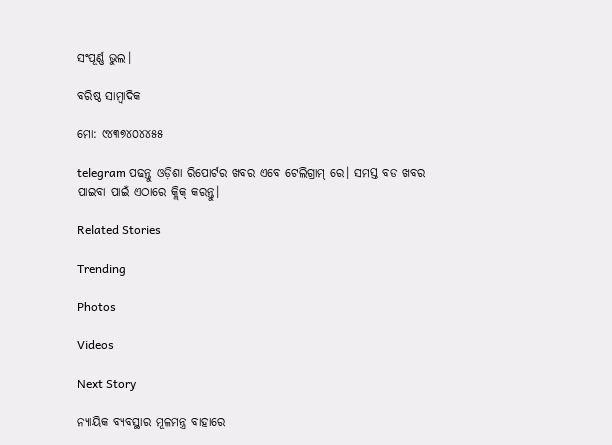ସଂପୂର୍ଣ୍ଣ ଭୁଲ।

ବରିଷ୍ଠ ସାମ୍ବାଦିକ

ମୋ: ୯୪୩୭୪୦୪୪୫୫

telegram ପଢନ୍ତୁ ଓଡ଼ିଶା ରିପୋର୍ଟର ଖବର ଏବେ ଟେଲିଗ୍ରାମ୍ ରେ। ସମସ୍ତ ବଡ ଖବର ପାଇବା ପାଇଁ ଏଠାରେ କ୍ଲିକ୍ କରନ୍ତୁ।

Related Stories

Trending

Photos

Videos

Next Story

ନ୍ୟାୟିକ ବ୍ୟବସ୍ଥାର ମୂଳମନ୍ତ୍ର ବାହାରେ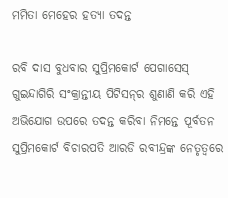ମମିତା ମେହେର ହତ୍ୟା ତଦନ୍ତ

ରବି ଦାସ ବୁଧବାର ସୁପ୍ରିମକୋର୍ଟ ପେଗାସେସ୍ ଗୁଇନ୍ଦାଗିରି ସଂକ୍ରାନ୍ତୀୟ ପିଟିସନ୍‌ର ଶୁଣାଣି କରି ଏହି ଅଭିଯୋଗ ଉପରେ ତଦନ୍ତ କରିବା ନିମନ୍ତେ ପୂର୍ବତନ ସୁପ୍ରିମକୋର୍ଟ ବିଚାରପତି ଆରଡି ରବୀନ୍ଦ୍ରଙ୍କ ନେତୃତ୍ୱରେ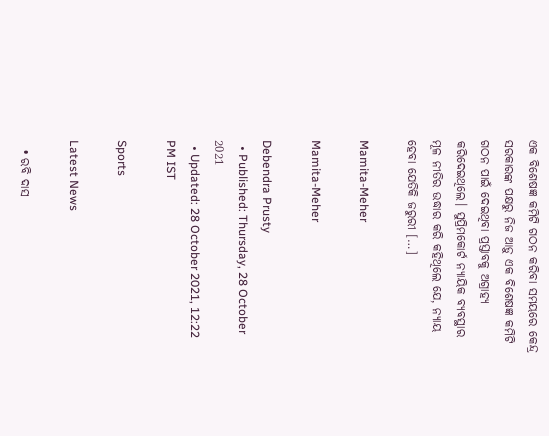ଏକ ବିଶେଷଜ୍ଞ କମିଟି ଗଠନ କରିବା ସମୟରେ କେନ୍ଦ୍ର ସରକାରଙ୍କ ପକ୍ଷରୁ ନିଜ ଆଡ଼ୁ ଏକ ବିଶେଷଜ୍ଞ କମିଟି ଗଠନ ପାଇଁ ଦେଇଥିବା ପ୍ରସ୍ତାବକୁ ଅଗ୍ରାହ୍ୟ କରିଦେଇଥିଲେ। ସୁପ୍ରିମକୋର୍ଟ ନ୍ୟାୟିକ ବ୍ୟବସ୍ଥାର ମୂଳ ନୀତିର ଉଦ୍ଧାର କରି କହିଥିଲେ ଯେ, ନ୍ୟାୟ ହେବା ଯେତିକି ଜରୁରୀ […]

Mamita-Meher

Mamita-Meher

Debendra Prusty
  • Published: Thursday, 28 October 2021
  • Updated: 28 October 2021, 12:22 PM IST

Sports

Latest News

  • ରବି ଦାସ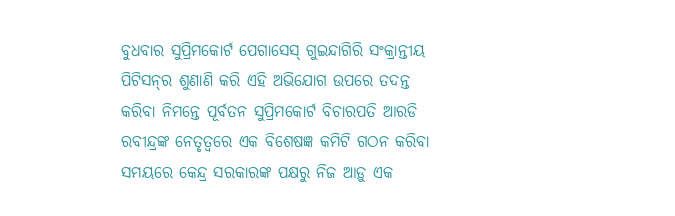ବୁଧବାର ସୁପ୍ରିମକୋର୍ଟ ପେଗାସେସ୍ ଗୁଇନ୍ଦାଗିରି ସଂକ୍ରାନ୍ତୀୟ ପିଟିସନ୍‌ର ଶୁଣାଣି କରି ଏହି ଅଭିଯୋଗ ଉପରେ ତଦନ୍ତ କରିବା ନିମନ୍ତେ ପୂର୍ବତନ ସୁପ୍ରିମକୋର୍ଟ ବିଚାରପତି ଆରଡି ରବୀନ୍ଦ୍ରଙ୍କ ନେତୃତ୍ୱରେ ଏକ ବିଶେଷଜ୍ଞ କମିଟି ଗଠନ କରିବା ସମୟରେ କେନ୍ଦ୍ର ସରକାରଙ୍କ ପକ୍ଷରୁ ନିଜ ଆଡ଼ୁ ଏକ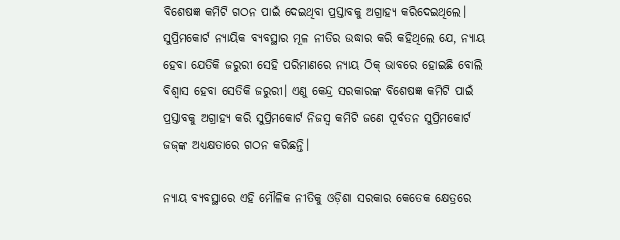ବିଶେଷଜ୍ଞ କମିଟି ଗଠନ ପାଇଁ ଦେଇଥିବା ପ୍ରସ୍ତାବକୁ ଅଗ୍ରାହ୍ୟ କରିଦେଇଥିଲେ। ସୁପ୍ରିମକୋର୍ଟ ନ୍ୟାୟିକ ବ୍ୟବସ୍ଥାର ମୂଳ ନୀତିର ଉଦ୍ଧାର କରି କହିଥିଲେ ଯେ, ନ୍ୟାୟ ହେବା ଯେତିକି ଜରୁରୀ ସେହି ପରିମାଣରେ ନ୍ୟାୟ ଠିକ୍ ଭାବରେ ହୋଇଛି ବୋଲି ବିଶ୍ୱାସ ହେବା ସେତିକି ଜରୁରୀ। ଏଣୁ କେନ୍ଦ୍ର ସରକାରଙ୍କ ବିଶେଷଜ୍ଞ କମିଟି ପାଇଁ ପ୍ରସ୍ତାବକୁ ଅଗ୍ରାହ୍ୟ କରି ସୁପ୍ରିମକୋର୍ଟ ନିଜସ୍ୱ କମିଟି ଜଣେ ପୂର୍ବତନ ସୁପ୍ରିମକୋର୍ଟ ଜଜ୍‌ଙ୍କ ଅଧ୍ୟକ୍ଷତାରେ ଗଠନ କରିଛନ୍ତି।

ନ୍ୟାୟ ବ୍ୟବସ୍ଥାରେ ଏହି ମୌଳିକ ନୀତିକୁ ଓଡ଼ିଶା ସରକାର କେତେକ କ୍ଷେତ୍ରରେ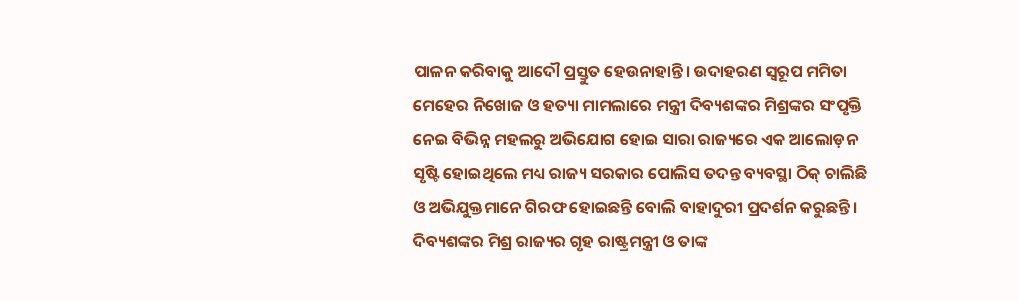ପାଳନ କରିବାକୁ ଆଦୌ ପ୍ରସ୍ତୁତ ହେଉନାହାନ୍ତି। ଉଦାହରଣ ସ୍ୱରୂପ ମମିତା ମେହେର ନିଖୋଜ ଓ ହତ୍ୟା ମାମଲାରେ ମନ୍ତ୍ରୀ ଦିବ୍ୟଶଙ୍କର ମିଶ୍ରଙ୍କର ସଂପୃକ୍ତି ନେଇ ବିଭିନ୍ନ ମହଲରୁ ଅଭିଯୋଗ ହୋଇ ସାରା ରାଜ୍ୟରେ ଏକ ଆଲୋଡ଼ନ ସୃଷ୍ଟି ହୋଇଥିଲେ ମଧ୍ୟ ରାଜ୍ୟ ସରକାର ପୋଲିସ ତଦନ୍ତ ବ୍ୟବସ୍ଥା ଠିକ୍ ଚାଲିଛି ଓ ଅଭିଯୁକ୍ତମାନେ ଗିରଫ ହୋଇଛନ୍ତି ବୋଲି ବାହାଦୁରୀ ପ୍ରଦର୍ଶନ କରୁଛନ୍ତି। ଦିବ୍ୟଶଙ୍କର ମିଶ୍ର ରାଜ୍ୟର ଗୃହ ରାଷ୍ଟ୍ରମନ୍ତ୍ରୀ ଓ ତାଙ୍କ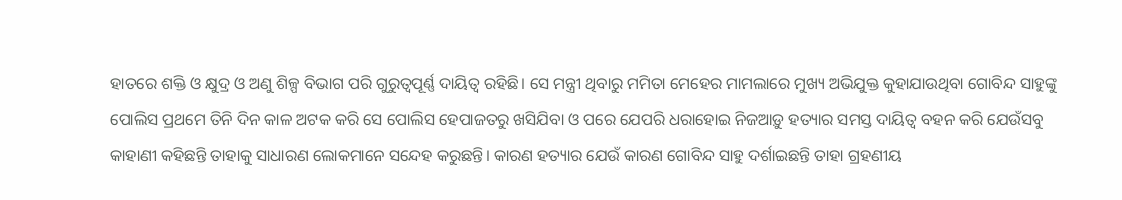ହାତରେ ଶକ୍ତି ଓ କ୍ଷୁଦ୍ର ଓ ଅଣୁ ଶିଳ୍ପ ବିଭାଗ ପରି ଗୁରୁତ୍ୱପୂର୍ଣ୍ଣ ଦାୟିତ୍ୱ ରହିଛି। ସେ ମନ୍ତ୍ରୀ ଥିବାରୁ ମମିତା ମେହେର ମାମଲାରେ ମୁଖ୍ୟ ଅଭିଯୁକ୍ତ କୁହାଯାଉଥିବା ଗୋବିନ୍ଦ ସାହୁଙ୍କୁ ପୋଲିସ ପ୍ରଥମେ ତିନି ଦିନ କାଳ ଅଟକ କରି ସେ ପୋଲିସ ହେପାଜତରୁ ଖସିଯିବା ଓ ପରେ ଯେପରି ଧରାହୋଇ ନିଜଆଡ଼ୁ ହତ୍ୟାର ସମସ୍ତ ଦାୟିତ୍ୱ ବହନ କରି ଯେଉଁସବୁ କାହାଣୀ କହିଛନ୍ତି ତାହାକୁ ସାଧାରଣ ଲୋକମାନେ ସନ୍ଦେହ କରୁଛନ୍ତି। କାରଣ ହତ୍ୟାର ଯେଉଁ କାରଣ ଗୋବିନ୍ଦ ସାହୁ ଦର୍ଶାଇଛନ୍ତି ତାହା ଗ୍ରହଣୀୟ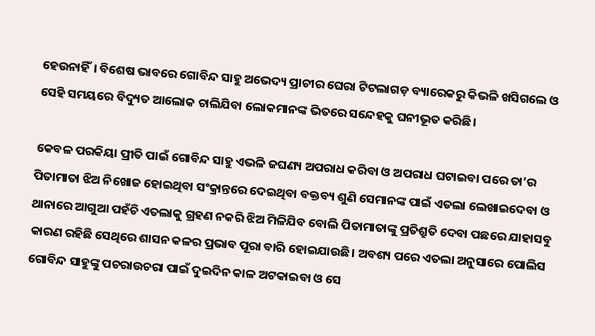ହେଉନାହିଁ। ବିଶେଷ ଭାବରେ ଗୋବିନ୍ଦ ସାହୁ ଅଭେଦ୍ୟ ପ୍ରାଚୀର ଘେରା ଟିଟଲାଗଡ଼ ବ୍ୟାରେକରୁ କିଭଳି ଖସିଗଲେ ଓ ସେହି ସମୟରେ ବିଦ୍ୟୁତ ଆଲୋକ ଚାଲିଯିବା ଲୋକମାନଙ୍କ ଭିତରେ ସନ୍ଦେହକୁ ଘନୀଭୂତ କରିଛି।

କେବଳ ପରକିୟା ପ୍ରୀତି ପାଇଁ ଗୋବିନ୍ଦ ସାହୁ ଏଭଳି ଜଘଣ୍ୟ ଅପରାଧ କରିବା ଓ ଅପରାଧ ଘଟାଇବା ପରେ ତା’ର ପିତାମାତା ଝିଅ ନିଖୋଜ ହୋଇଥିବା ସଂକ୍ରାନ୍ତରେ ଦେଇଥିବା ବକ୍ତବ୍ୟ ଶୁଣି ସେମାନଙ୍କ ପାଇଁ ଏତଲା ଲେଖାଇଦେବା ଓ ଥାନାରେ ଆଗୁଆ ପହଁଚି ଏତଲାକୁ ଗ୍ରହଣ ନକରି ଝିଅ ମିଳିଯିବ ବୋଲି ପିତାମାତାଙ୍କୁ ପ୍ରତିଶ୍ରୁତି ଦେବା ପଛରେ ଯାହାସବୁ କାରଣ ରହିଛି ସେଥିରେ ଶାସନ କଳର ପ୍ରଭାବ ପୂରା ବାରି ହୋଇଯାଉଛି। ଅବଶ୍ୟ ପରେ ଏତଲା ଅନୁସାରେ ପୋଲିସ ଗୋବିନ୍ଦ ସାହୁଙ୍କୁ ପଚରାଉଚରା ପାଇଁ ଦୁଇଦିନ କାଳ ଅଟକାଇବା ଓ ସେ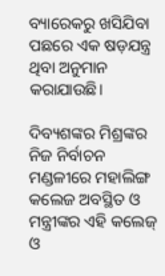ବ୍ୟାରେକରୁ ଖସିଯିବା ପଛରେ ଏକ ଷଡ଼ଯନ୍ତ୍ର ଥିବା ଅନୁମାନ କରାଯାଉଛି।

ଦିବ୍ୟଶଙ୍କର ମିଶ୍ରଙ୍କର ନିଜ ନିର୍ବାଚନ ମଣ୍ଡଳୀରେ ମହାଲିଙ୍ଗ କଲେଜ ଅବସ୍ଥିତ ଓ ମନ୍ତ୍ରୀଙ୍କର ଏହି କଲେଜ୍ ଓ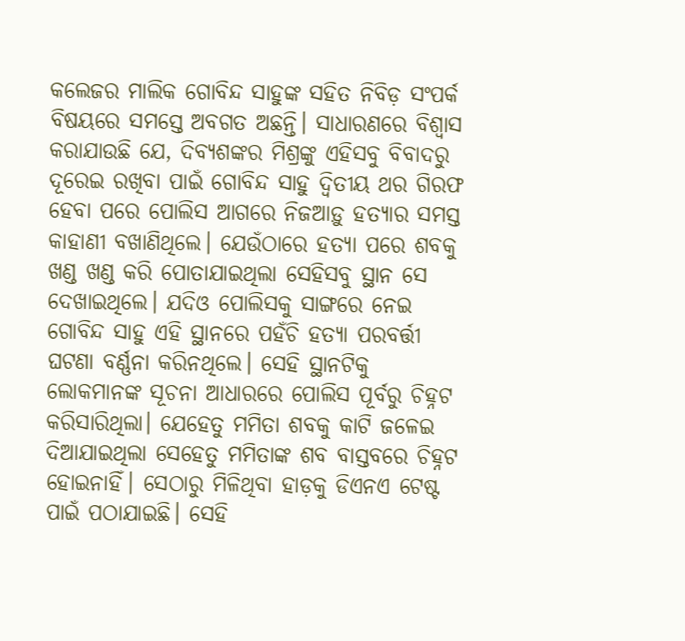କଲେଜର ମାଲିକ ଗୋବିନ୍ଦ ସାହୁଙ୍କ ସହିତ ନିବିଡ଼ ସଂପର୍କ ବିଷୟରେ ସମସ୍ତେ ଅବଗତ ଅଛନ୍ତି। ସାଧାରଣରେ ବିଶ୍ୱାସ କରାଯାଉଛି ଯେ, ଦିବ୍ୟଶଙ୍କର ମିଶ୍ରଙ୍କୁ ଏହିସବୁ ବିବାଦରୁ ଦୂରେଇ ରଖିବା ପାଇଁ ଗୋବିନ୍ଦ ସାହୁ ଦ୍ୱିତୀୟ ଥର ଗିରଫ ହେବା ପରେ ପୋଲିସ ଆଗରେ ନିଜଆଡ଼ୁ ହତ୍ୟାର ସମସ୍ତ କାହାଣୀ ବଖାଣିଥିଲେ। ଯେଉଁଠାରେ ହତ୍ୟା ପରେ ଶବକୁ ଖଣ୍ଡ ଖଣ୍ଡ କରି ପୋତାଯାଇଥିଲା ସେହିସବୁ ସ୍ଥାନ ସେ ଦେଖାଇଥିଲେ। ଯଦିଓ ପୋଲିସକୁ ସାଙ୍ଗରେ ନେଇ ଗୋବିନ୍ଦ ସାହୁ ଏହି ସ୍ଥାନରେ ପହଁଚି ହତ୍ୟା ପରବର୍ତ୍ତୀ ଘଟଣା ବର୍ଣ୍ଣନା କରିନଥିଲେ। ସେହି ସ୍ଥାନଟିକୁ ଲୋକମାନଙ୍କ ସୂଚନା ଆଧାରରେ ପୋଲିସ ପୂର୍ବରୁ ଚିହ୍ନଟ କରିସାରିଥିଲା। ଯେହେତୁ ମମିତା ଶବକୁ କାଟି ଜଳେଇ ଦିଆଯାଇଥିଲା ସେହେତୁ ମମିତାଙ୍କ ଶବ ବାସ୍ତବରେ ଚିହ୍ନଟ ହୋଇନାହିଁ। ସେଠାରୁ ମିଳିଥିବା ହାଡ଼କୁ ଡିଏନଏ ଟେଷ୍ଟ ପାଇଁ ପଠାଯାଇଛି। ସେହି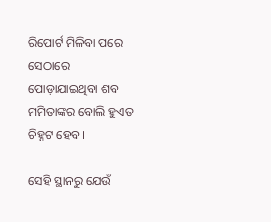ରିପୋର୍ଟ ମିଳିବା ପରେ ସେଠାରେ ପୋଡ଼ାଯାଇଥିବା ଶବ ମମିତାଙ୍କର ବୋଲି ହୁଏତ ଚିହ୍ନଟ ହେବ।

ସେହି ସ୍ଥାନରୁ ଯେଉଁ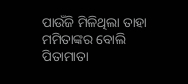ପାଉଁଜି ମିଳିଥିଲା ତାହା ମମିତାଙ୍କର ବୋଲି ପିତାମାତା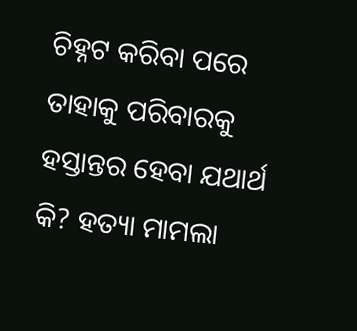ଚିହ୍ନଟ କରିବା ପରେ ତାହାକୁ ପରିବାରକୁ ହସ୍ତାନ୍ତର ହେବା ଯଥାର୍ଥ କି? ହତ୍ୟା ମାମଲା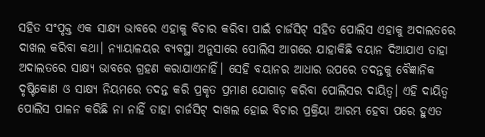ସହିତ ସଂପୃକ୍ତ ଏକ ସାକ୍ଷ୍ୟ ଭାବରେ ଏହାକୁ ବିଚାର କରିବା ପାଇଁ ଚାର୍ଜସିଟ୍ ସହିତ ପୋଲିସ ଏହାକୁ ଅଦାଲତରେ ଦାଖଲ କରିବା କଥା। ନ୍ୟାୟାଳୟର ବ୍ୟବସ୍ଥା ଅନୁସାରେ ପୋଲିସ ଆଗରେ ଯାହାକିଛି ବୟାନ ଦିଆଯାଏ ତାହା ଅଦାଲତରେ ସାକ୍ଷ୍ୟ ଭାବରେ ଗ୍ରହଣ କରାଯାଏନାହିଁ। ସେହି ବୟାନର ଆଧାର ଉପରେ ତଦନ୍ତକୁ ବୈଜ୍ଞାନିକ ଦୃଷ୍ଟିକୋଣ ଓ ସାକ୍ଷ୍ୟ ନିୟମରେ ତଦନ୍ତ କରି ପ୍ରକୃତ ପ୍ରମାଣ ଯୋଗାଡ଼ କରିବା ପୋଲିସର ଦାୟିତ୍ୱ। ଏହି ଦାୟିତ୍ୱ ପୋଲିସ ପାଳନ କରିଛି ନା ନାହିଁ ତାହା ଚାର୍ଜସିଟ୍ ଦାଖଲ ହୋଇ ବିଚାର ପ୍ରକ୍ରିୟା ଆରମ୍ଭ ହେବା ପରେ ହୁଏତ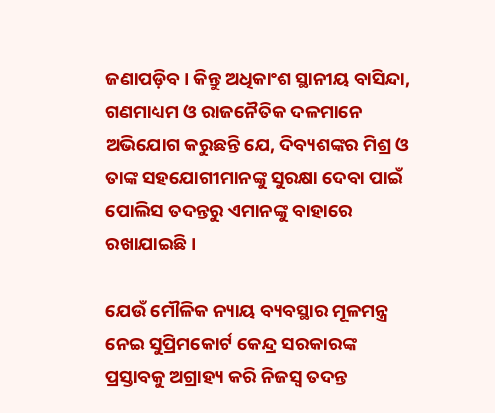ଜଣାପଡ଼ିବ। କିନ୍ତୁ ଅଧିକାଂଶ ସ୍ଥାନୀୟ ବାସିନ୍ଦା, ଗଣମାଧ୍ୟମ ଓ ରାଜନୈତିକ ଦଳମାନେ ଅଭିଯୋଗ କରୁଛନ୍ତି ଯେ, ଦିବ୍ୟଶଙ୍କର ମିଶ୍ର ଓ ତାଙ୍କ ସହଯୋଗୀମାନଙ୍କୁ ସୁରକ୍ଷା ଦେବା ପାଇଁ ପୋଲିସ ତଦନ୍ତରୁ ଏମାନଙ୍କୁ ବାହାରେ ରଖାଯାଇଛି।

ଯେଉଁ ମୌଳିକ ନ୍ୟାୟ ବ୍ୟବସ୍ଥାର ମୂଳମନ୍ତ୍ର ନେଇ ସୁପ୍ରିମକୋର୍ଟ କେନ୍ଦ୍ର ସରକାରଙ୍କ ପ୍ରସ୍ତାବକୁ ଅଗ୍ରାହ୍ୟ କରି ନିଜସ୍ୱ ତଦନ୍ତ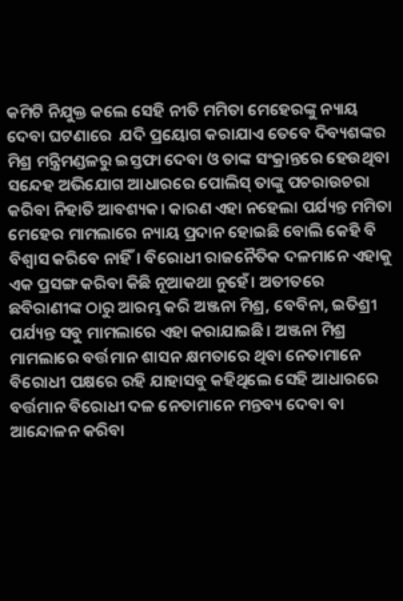କମିଟି ନିଯୁକ୍ତ କଲେ ସେହି ନୀତି ମମିତା ମେହେରଙ୍କୁ ନ୍ୟାୟ ଦେବା ଘଟଣାରେ  ଯଦି ପ୍ରୟୋଗ କରାଯାଏ ତେବେ ଦିବ୍ୟଶଙ୍କର ମିଶ୍ର ମନ୍ତ୍ରିମଣ୍ଡଳରୁ ଇସ୍ତଫା ଦେବା ଓ ତାଙ୍କ ସଂକ୍ରାନ୍ତରେ ହେଉଥିବା ସନ୍ଦେହ ଅଭିଯୋଗ ଆଧାରରେ ପୋଲିସ୍ ତାଙ୍କୁ ପଚରାଉଚରା କରିବା ନିହାତି ଆବଶ୍ୟକ। କାରଣ ଏହା ନହେଲା ପର୍ଯ୍ୟନ୍ତ ମମିତା ମେହେର ମାମଲାରେ ନ୍ୟାୟ ପ୍ରଦାନ ହୋଇଛି ବୋଲି କେହି ବି ବିଶ୍ୱାସ କରିବେ ନାହିଁ। ବିରୋଧୀ ରାଜନୈତିକ ଦଳମାନେ ଏହାକୁ ଏକ ପ୍ରସଙ୍ଗ କରିବା କିଛି ନୂଆକଥା ନୁହେଁ। ଅତୀତରେ ଛବିରାଣୀଙ୍କ ଠାରୁ ଆରମ୍ଭ କରି ଅଞ୍ଜନା ମିଶ୍ର, ବେବିନା, ଇତିଶ୍ରୀ ପର୍ଯ୍ୟନ୍ତ ସବୁ ମାମଲାରେ ଏହା କରାଯାଇଛି। ଅଞ୍ଜନା ମିଶ୍ର ମାମଲାରେ ବର୍ତ୍ତମାନ ଶାସନ କ୍ଷମତାରେ ଥିବା ନେତାମାନେ ବିରୋଧୀ ପକ୍ଷରେ ରହି ଯାହାସବୁ କହିଥିଲେ ସେହି ଆଧାରରେ ବର୍ତ୍ତମାନ ବିରୋଧୀ ଦଳ ନେତାମାନେ ମନ୍ତବ୍ୟ ଦେବା ବା ଆନ୍ଦୋଳନ କରିବା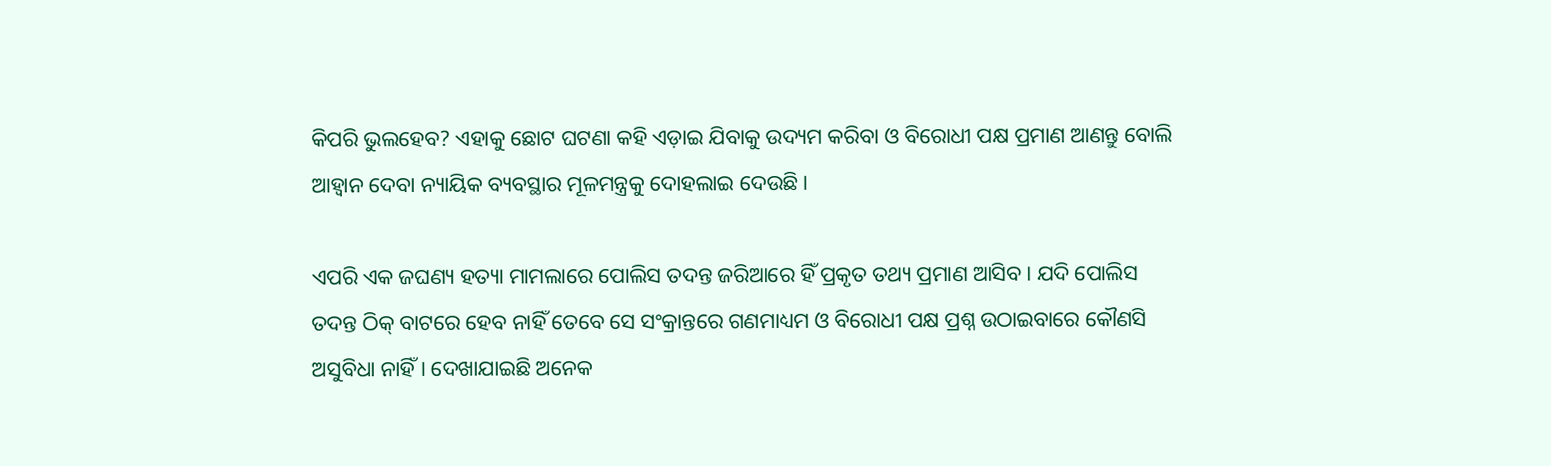କିପରି ଭୁଲହେବ? ଏହାକୁ ଛୋଟ ଘଟଣା କହି ଏଡ଼ାଇ ଯିବାକୁ ଉଦ୍ୟମ କରିବା ଓ ବିରୋଧୀ ପକ୍ଷ ପ୍ରମାଣ ଆଣନ୍ତୁ ବୋଲି ଆହ୍ୱାନ ଦେବା ନ୍ୟାୟିକ ବ୍ୟବସ୍ଥାର ମୂଳମନ୍ତ୍ରକୁ ଦୋହଲାଇ ଦେଉଛି।

ଏପରି ଏକ ଜଘଣ୍ୟ ହତ୍ୟା ମାମଲାରେ ପୋଲିସ ତଦନ୍ତ ଜରିଆରେ ହିଁ ପ୍ରକୃତ ତଥ୍ୟ ପ୍ରମାଣ ଆସିବ। ଯଦି ପୋଲିସ ତଦନ୍ତ ଠିକ୍ ବାଟରେ ହେବ ନାହିଁ ତେବେ ସେ ସଂକ୍ରାନ୍ତରେ ଗଣମାଧ୍ୟମ ଓ ବିରୋଧୀ ପକ୍ଷ ପ୍ରଶ୍ନ ଉଠାଇବାରେ କୌଣସି ଅସୁବିଧା ନାହିଁ। ଦେଖାଯାଇଛି ଅନେକ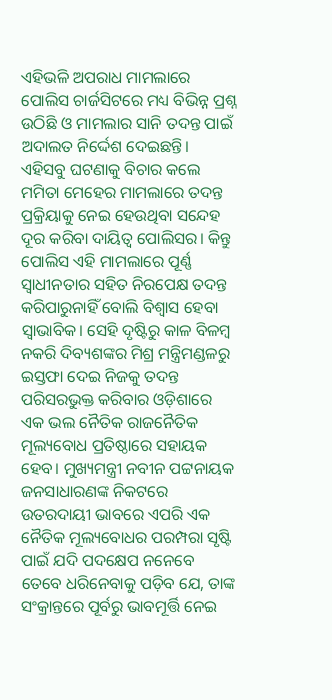ଏହିଭଳି ଅପରାଧ ମାମଲାରେ ପୋଲିସ ଚାର୍ଜସିଟରେ ମଧ୍ୟ ବିଭିନ୍ନ ପ୍ରଶ୍ନ ଉଠିଛି ଓ ମାମଲାର ସାନି ତଦନ୍ତ ପାଇଁ ଅଦାଲତ ନିର୍ଦ୍ଦେଶ ଦେଇଛନ୍ତି। ଏହିସବୁ ଘଟଣାକୁ ବିଚାର କଲେ ମମିତା ମେହେର ମାମଲାରେ ତଦନ୍ତ ପ୍ରକ୍ରିୟାକୁ ନେଇ ହେଉଥିବା ସନ୍ଦେହ ଦୂର କରିବା ଦାୟିତ୍ୱ ପୋଲିସର। କିନ୍ତୁ ପୋଲିସ ଏହି ମାମଲାରେ ପୂର୍ଣ୍ଣ ସ୍ୱାଧୀନତାର ସହିତ ନିରପେକ୍ଷ ତଦନ୍ତ କରିପାରୁନାହିଁ ବୋଲି ବିଶ୍ୱାସ ହେବା ସ୍ୱାଭାବିକ। ସେହି ଦୃଷ୍ଟିରୁ କାଳ ବିଳମ୍ବ ନକରି ଦିବ୍ୟଶଙ୍କର ମିଶ୍ର ମନ୍ତ୍ରିମଣ୍ଡଳରୁ ଇସ୍ତଫା ଦେଇ ନିଜକୁ ତଦନ୍ତ ପରିସରଭୁକ୍ତ କରିବାର ଓଡ଼ିଶାରେ ଏକ ଭଲ ନୈତିକ ରାଜନୈତିକ ମୂଲ୍ୟବୋଧ ପ୍ରତିଷ୍ଠାରେ ସହାୟକ ହେବ। ମୁଖ୍ୟମନ୍ତ୍ରୀ ନବୀନ ପଟ୍ଟନାୟକ ଜନସାଧାରଣଙ୍କ ନିକଟରେ ଉତରଦାୟୀ ଭାବରେ ଏପରି ଏକ ନୈତିକ ମୂଲ୍ୟବୋଧର ପରମ୍ପରା ସୃଷ୍ଟି ପାଇଁ ଯଦି ପଦକ୍ଷେପ ନନେବେ ତେବେ ଧରିନେବାକୁ ପଡ଼ିବ ଯେ, ତାଙ୍କ ସଂକ୍ରାନ୍ତରେ ପୂର୍ବରୁ ଭାବମୂର୍ତ୍ତି ନେଇ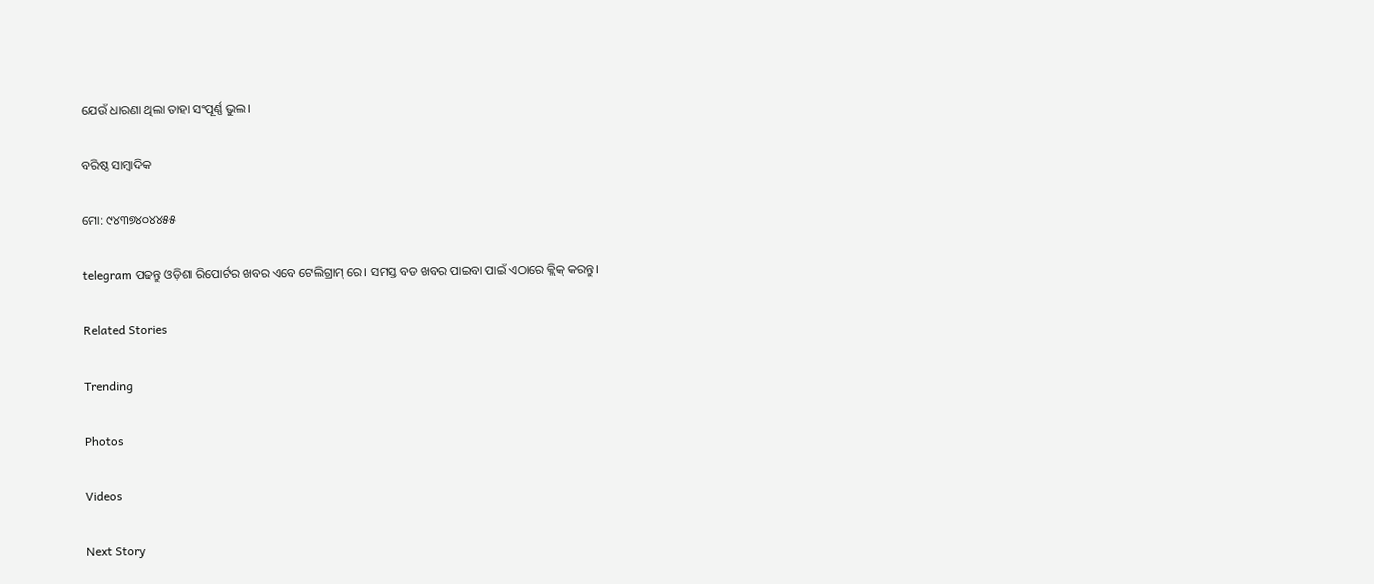ଯେଉଁ ଧାରଣା ଥିଲା ତାହା ସଂପୂର୍ଣ୍ଣ ଭୁଲ।

ବରିଷ୍ଠ ସାମ୍ବାଦିକ

ମୋ: ୯୪୩୭୪୦୪୪୫୫

telegram ପଢନ୍ତୁ ଓଡ଼ିଶା ରିପୋର୍ଟର ଖବର ଏବେ ଟେଲିଗ୍ରାମ୍ ରେ। ସମସ୍ତ ବଡ ଖବର ପାଇବା ପାଇଁ ଏଠାରେ କ୍ଲିକ୍ କରନ୍ତୁ।

Related Stories

Trending

Photos

Videos

Next Story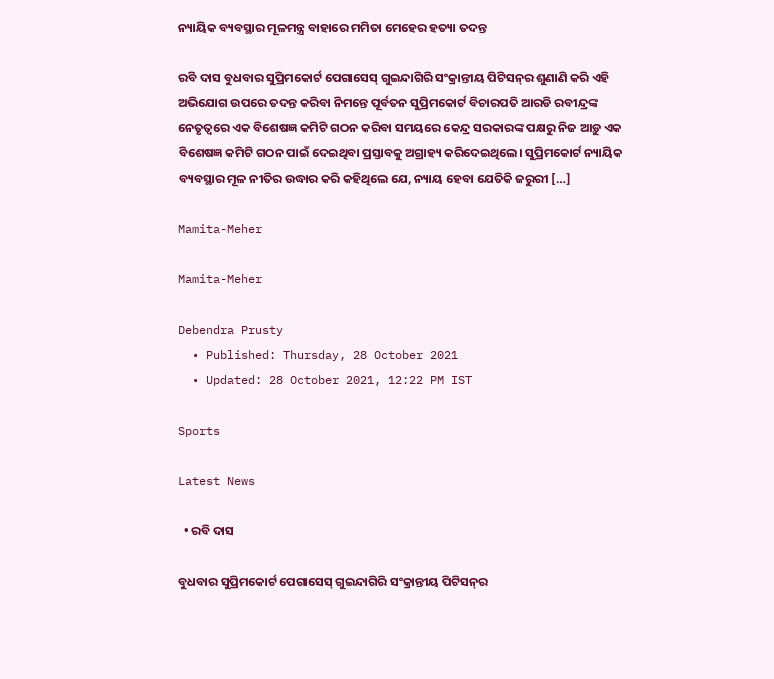ନ୍ୟାୟିକ ବ୍ୟବସ୍ଥାର ମୂଳମନ୍ତ୍ର ବାହାରେ ମମିତା ମେହେର ହତ୍ୟା ତଦନ୍ତ

ରବି ଦାସ ବୁଧବାର ସୁପ୍ରିମକୋର୍ଟ ପେଗାସେସ୍ ଗୁଇନ୍ଦାଗିରି ସଂକ୍ରାନ୍ତୀୟ ପିଟିସନ୍‌ର ଶୁଣାଣି କରି ଏହି ଅଭିଯୋଗ ଉପରେ ତଦନ୍ତ କରିବା ନିମନ୍ତେ ପୂର୍ବତନ ସୁପ୍ରିମକୋର୍ଟ ବିଚାରପତି ଆରଡି ରବୀନ୍ଦ୍ରଙ୍କ ନେତୃତ୍ୱରେ ଏକ ବିଶେଷଜ୍ଞ କମିଟି ଗଠନ କରିବା ସମୟରେ କେନ୍ଦ୍ର ସରକାରଙ୍କ ପକ୍ଷରୁ ନିଜ ଆଡ଼ୁ ଏକ ବିଶେଷଜ୍ଞ କମିଟି ଗଠନ ପାଇଁ ଦେଇଥିବା ପ୍ରସ୍ତାବକୁ ଅଗ୍ରାହ୍ୟ କରିଦେଇଥିଲେ। ସୁପ୍ରିମକୋର୍ଟ ନ୍ୟାୟିକ ବ୍ୟବସ୍ଥାର ମୂଳ ନୀତିର ଉଦ୍ଧାର କରି କହିଥିଲେ ଯେ, ନ୍ୟାୟ ହେବା ଯେତିକି ଜରୁରୀ […]

Mamita-Meher

Mamita-Meher

Debendra Prusty
  • Published: Thursday, 28 October 2021
  • Updated: 28 October 2021, 12:22 PM IST

Sports

Latest News

  • ରବି ଦାସ

ବୁଧବାର ସୁପ୍ରିମକୋର୍ଟ ପେଗାସେସ୍ ଗୁଇନ୍ଦାଗିରି ସଂକ୍ରାନ୍ତୀୟ ପିଟିସନ୍‌ର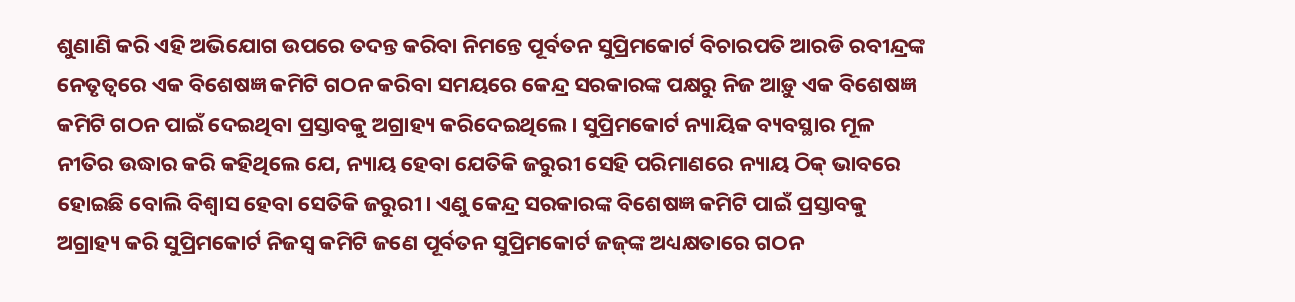ଶୁଣାଣି କରି ଏହି ଅଭିଯୋଗ ଉପରେ ତଦନ୍ତ କରିବା ନିମନ୍ତେ ପୂର୍ବତନ ସୁପ୍ରିମକୋର୍ଟ ବିଚାରପତି ଆରଡି ରବୀନ୍ଦ୍ରଙ୍କ ନେତୃତ୍ୱରେ ଏକ ବିଶେଷଜ୍ଞ କମିଟି ଗଠନ କରିବା ସମୟରେ କେନ୍ଦ୍ର ସରକାରଙ୍କ ପକ୍ଷରୁ ନିଜ ଆଡ଼ୁ ଏକ ବିଶେଷଜ୍ଞ କମିଟି ଗଠନ ପାଇଁ ଦେଇଥିବା ପ୍ରସ୍ତାବକୁ ଅଗ୍ରାହ୍ୟ କରିଦେଇଥିଲେ। ସୁପ୍ରିମକୋର୍ଟ ନ୍ୟାୟିକ ବ୍ୟବସ୍ଥାର ମୂଳ ନୀତିର ଉଦ୍ଧାର କରି କହିଥିଲେ ଯେ, ନ୍ୟାୟ ହେବା ଯେତିକି ଜରୁରୀ ସେହି ପରିମାଣରେ ନ୍ୟାୟ ଠିକ୍ ଭାବରେ ହୋଇଛି ବୋଲି ବିଶ୍ୱାସ ହେବା ସେତିକି ଜରୁରୀ। ଏଣୁ କେନ୍ଦ୍ର ସରକାରଙ୍କ ବିଶେଷଜ୍ଞ କମିଟି ପାଇଁ ପ୍ରସ୍ତାବକୁ ଅଗ୍ରାହ୍ୟ କରି ସୁପ୍ରିମକୋର୍ଟ ନିଜସ୍ୱ କମିଟି ଜଣେ ପୂର୍ବତନ ସୁପ୍ରିମକୋର୍ଟ ଜଜ୍‌ଙ୍କ ଅଧ୍ୟକ୍ଷତାରେ ଗଠନ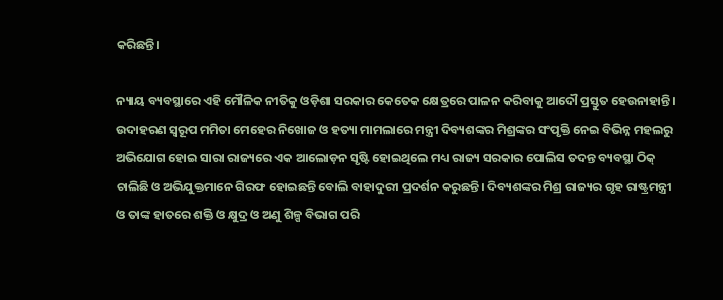କରିଛନ୍ତି।

ନ୍ୟାୟ ବ୍ୟବସ୍ଥାରେ ଏହି ମୌଳିକ ନୀତିକୁ ଓଡ଼ିଶା ସରକାର କେତେକ କ୍ଷେତ୍ରରେ ପାଳନ କରିବାକୁ ଆଦୌ ପ୍ରସ୍ତୁତ ହେଉନାହାନ୍ତି। ଉଦାହରଣ ସ୍ୱରୂପ ମମିତା ମେହେର ନିଖୋଜ ଓ ହତ୍ୟା ମାମଲାରେ ମନ୍ତ୍ରୀ ଦିବ୍ୟଶଙ୍କର ମିଶ୍ରଙ୍କର ସଂପୃକ୍ତି ନେଇ ବିଭିନ୍ନ ମହଲରୁ ଅଭିଯୋଗ ହୋଇ ସାରା ରାଜ୍ୟରେ ଏକ ଆଲୋଡ଼ନ ସୃଷ୍ଟି ହୋଇଥିଲେ ମଧ୍ୟ ରାଜ୍ୟ ସରକାର ପୋଲିସ ତଦନ୍ତ ବ୍ୟବସ୍ଥା ଠିକ୍ ଚାଲିଛି ଓ ଅଭିଯୁକ୍ତମାନେ ଗିରଫ ହୋଇଛନ୍ତି ବୋଲି ବାହାଦୁରୀ ପ୍ରଦର୍ଶନ କରୁଛନ୍ତି। ଦିବ୍ୟଶଙ୍କର ମିଶ୍ର ରାଜ୍ୟର ଗୃହ ରାଷ୍ଟ୍ରମନ୍ତ୍ରୀ ଓ ତାଙ୍କ ହାତରେ ଶକ୍ତି ଓ କ୍ଷୁଦ୍ର ଓ ଅଣୁ ଶିଳ୍ପ ବିଭାଗ ପରି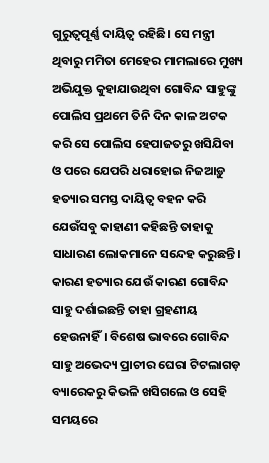ଗୁରୁତ୍ୱପୂର୍ଣ୍ଣ ଦାୟିତ୍ୱ ରହିଛି। ସେ ମନ୍ତ୍ରୀ ଥିବାରୁ ମମିତା ମେହେର ମାମଲାରେ ମୁଖ୍ୟ ଅଭିଯୁକ୍ତ କୁହାଯାଉଥିବା ଗୋବିନ୍ଦ ସାହୁଙ୍କୁ ପୋଲିସ ପ୍ରଥମେ ତିନି ଦିନ କାଳ ଅଟକ କରି ସେ ପୋଲିସ ହେପାଜତରୁ ଖସିଯିବା ଓ ପରେ ଯେପରି ଧରାହୋଇ ନିଜଆଡ଼ୁ ହତ୍ୟାର ସମସ୍ତ ଦାୟିତ୍ୱ ବହନ କରି ଯେଉଁସବୁ କାହାଣୀ କହିଛନ୍ତି ତାହାକୁ ସାଧାରଣ ଲୋକମାନେ ସନ୍ଦେହ କରୁଛନ୍ତି। କାରଣ ହତ୍ୟାର ଯେଉଁ କାରଣ ଗୋବିନ୍ଦ ସାହୁ ଦର୍ଶାଇଛନ୍ତି ତାହା ଗ୍ରହଣୀୟ ହେଉନାହିଁ। ବିଶେଷ ଭାବରେ ଗୋବିନ୍ଦ ସାହୁ ଅଭେଦ୍ୟ ପ୍ରାଚୀର ଘେରା ଟିଟଲାଗଡ଼ ବ୍ୟାରେକରୁ କିଭଳି ଖସିଗଲେ ଓ ସେହି ସମୟରେ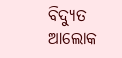ବିଦ୍ୟୁତ ଆଲୋକ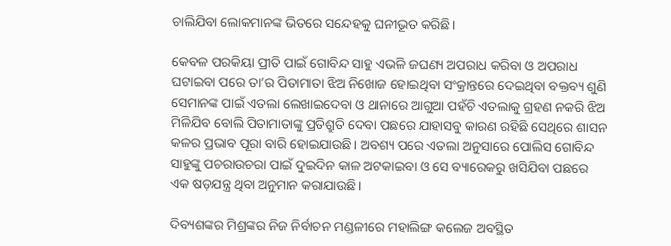ଚାଲିଯିବା ଲୋକମାନଙ୍କ ଭିତରେ ସନ୍ଦେହକୁ ଘନୀଭୂତ କରିଛି।

କେବଳ ପରକିୟା ପ୍ରୀତି ପାଇଁ ଗୋବିନ୍ଦ ସାହୁ ଏଭଳି ଜଘଣ୍ୟ ଅପରାଧ କରିବା ଓ ଅପରାଧ ଘଟାଇବା ପରେ ତା’ର ପିତାମାତା ଝିଅ ନିଖୋଜ ହୋଇଥିବା ସଂକ୍ରାନ୍ତରେ ଦେଇଥିବା ବକ୍ତବ୍ୟ ଶୁଣି ସେମାନଙ୍କ ପାଇଁ ଏତଲା ଲେଖାଇଦେବା ଓ ଥାନାରେ ଆଗୁଆ ପହଁଚି ଏତଲାକୁ ଗ୍ରହଣ ନକରି ଝିଅ ମିଳିଯିବ ବୋଲି ପିତାମାତାଙ୍କୁ ପ୍ରତିଶ୍ରୁତି ଦେବା ପଛରେ ଯାହାସବୁ କାରଣ ରହିଛି ସେଥିରେ ଶାସନ କଳର ପ୍ରଭାବ ପୂରା ବାରି ହୋଇଯାଉଛି। ଅବଶ୍ୟ ପରେ ଏତଲା ଅନୁସାରେ ପୋଲିସ ଗୋବିନ୍ଦ ସାହୁଙ୍କୁ ପଚରାଉଚରା ପାଇଁ ଦୁଇଦିନ କାଳ ଅଟକାଇବା ଓ ସେ ବ୍ୟାରେକରୁ ଖସିଯିବା ପଛରେ ଏକ ଷଡ଼ଯନ୍ତ୍ର ଥିବା ଅନୁମାନ କରାଯାଉଛି।

ଦିବ୍ୟଶଙ୍କର ମିଶ୍ରଙ୍କର ନିଜ ନିର୍ବାଚନ ମଣ୍ଡଳୀରେ ମହାଲିଙ୍ଗ କଲେଜ ଅବସ୍ଥିତ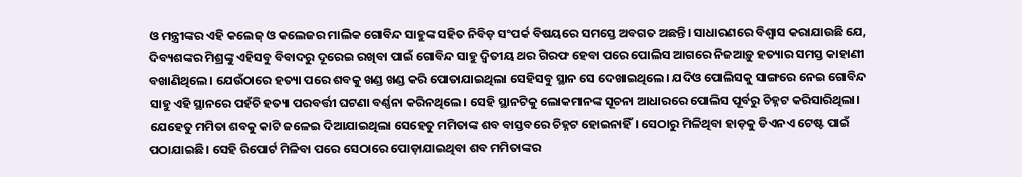ଓ ମନ୍ତ୍ରୀଙ୍କର ଏହି କଲେଜ୍ ଓ କଲେଜର ମାଲିକ ଗୋବିନ୍ଦ ସାହୁଙ୍କ ସହିତ ନିବିଡ଼ ସଂପର୍କ ବିଷୟରେ ସମସ୍ତେ ଅବଗତ ଅଛନ୍ତି। ସାଧାରଣରେ ବିଶ୍ୱାସ କରାଯାଉଛି ଯେ, ଦିବ୍ୟଶଙ୍କର ମିଶ୍ରଙ୍କୁ ଏହିସବୁ ବିବାଦରୁ ଦୂରେଇ ରଖିବା ପାଇଁ ଗୋବିନ୍ଦ ସାହୁ ଦ୍ୱିତୀୟ ଥର ଗିରଫ ହେବା ପରେ ପୋଲିସ ଆଗରେ ନିଜଆଡ଼ୁ ହତ୍ୟାର ସମସ୍ତ କାହାଣୀ ବଖାଣିଥିଲେ। ଯେଉଁଠାରେ ହତ୍ୟା ପରେ ଶବକୁ ଖଣ୍ଡ ଖଣ୍ଡ କରି ପୋତାଯାଇଥିଲା ସେହିସବୁ ସ୍ଥାନ ସେ ଦେଖାଇଥିଲେ। ଯଦିଓ ପୋଲିସକୁ ସାଙ୍ଗରେ ନେଇ ଗୋବିନ୍ଦ ସାହୁ ଏହି ସ୍ଥାନରେ ପହଁଚି ହତ୍ୟା ପରବର୍ତ୍ତୀ ଘଟଣା ବର୍ଣ୍ଣନା କରିନଥିଲେ। ସେହି ସ୍ଥାନଟିକୁ ଲୋକମାନଙ୍କ ସୂଚନା ଆଧାରରେ ପୋଲିସ ପୂର୍ବରୁ ଚିହ୍ନଟ କରିସାରିଥିଲା। ଯେହେତୁ ମମିତା ଶବକୁ କାଟି ଜଳେଇ ଦିଆଯାଇଥିଲା ସେହେତୁ ମମିତାଙ୍କ ଶବ ବାସ୍ତବରେ ଚିହ୍ନଟ ହୋଇନାହିଁ। ସେଠାରୁ ମିଳିଥିବା ହାଡ଼କୁ ଡିଏନଏ ଟେଷ୍ଟ ପାଇଁ ପଠାଯାଇଛି। ସେହି ରିପୋର୍ଟ ମିଳିବା ପରେ ସେଠାରେ ପୋଡ଼ାଯାଇଥିବା ଶବ ମମିତାଙ୍କର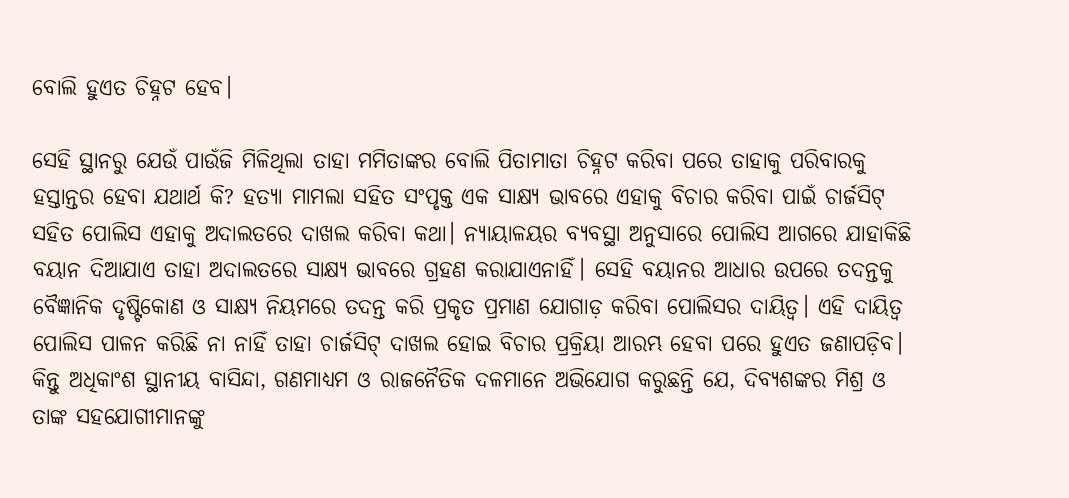ବୋଲି ହୁଏତ ଚିହ୍ନଟ ହେବ।

ସେହି ସ୍ଥାନରୁ ଯେଉଁ ପାଉଁଜି ମିଳିଥିଲା ତାହା ମମିତାଙ୍କର ବୋଲି ପିତାମାତା ଚିହ୍ନଟ କରିବା ପରେ ତାହାକୁ ପରିବାରକୁ ହସ୍ତାନ୍ତର ହେବା ଯଥାର୍ଥ କି? ହତ୍ୟା ମାମଲା ସହିତ ସଂପୃକ୍ତ ଏକ ସାକ୍ଷ୍ୟ ଭାବରେ ଏହାକୁ ବିଚାର କରିବା ପାଇଁ ଚାର୍ଜସିଟ୍ ସହିତ ପୋଲିସ ଏହାକୁ ଅଦାଲତରେ ଦାଖଲ କରିବା କଥା। ନ୍ୟାୟାଳୟର ବ୍ୟବସ୍ଥା ଅନୁସାରେ ପୋଲିସ ଆଗରେ ଯାହାକିଛି ବୟାନ ଦିଆଯାଏ ତାହା ଅଦାଲତରେ ସାକ୍ଷ୍ୟ ଭାବରେ ଗ୍ରହଣ କରାଯାଏନାହିଁ। ସେହି ବୟାନର ଆଧାର ଉପରେ ତଦନ୍ତକୁ ବୈଜ୍ଞାନିକ ଦୃଷ୍ଟିକୋଣ ଓ ସାକ୍ଷ୍ୟ ନିୟମରେ ତଦନ୍ତ କରି ପ୍ରକୃତ ପ୍ରମାଣ ଯୋଗାଡ଼ କରିବା ପୋଲିସର ଦାୟିତ୍ୱ। ଏହି ଦାୟିତ୍ୱ ପୋଲିସ ପାଳନ କରିଛି ନା ନାହିଁ ତାହା ଚାର୍ଜସିଟ୍ ଦାଖଲ ହୋଇ ବିଚାର ପ୍ରକ୍ରିୟା ଆରମ୍ଭ ହେବା ପରେ ହୁଏତ ଜଣାପଡ଼ିବ। କିନ୍ତୁ ଅଧିକାଂଶ ସ୍ଥାନୀୟ ବାସିନ୍ଦା, ଗଣମାଧ୍ୟମ ଓ ରାଜନୈତିକ ଦଳମାନେ ଅଭିଯୋଗ କରୁଛନ୍ତି ଯେ, ଦିବ୍ୟଶଙ୍କର ମିଶ୍ର ଓ ତାଙ୍କ ସହଯୋଗୀମାନଙ୍କୁ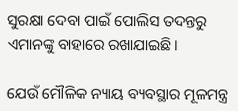ସୁରକ୍ଷା ଦେବା ପାଇଁ ପୋଲିସ ତଦନ୍ତରୁ ଏମାନଙ୍କୁ ବାହାରେ ରଖାଯାଇଛି।

ଯେଉଁ ମୌଳିକ ନ୍ୟାୟ ବ୍ୟବସ୍ଥାର ମୂଳମନ୍ତ୍ର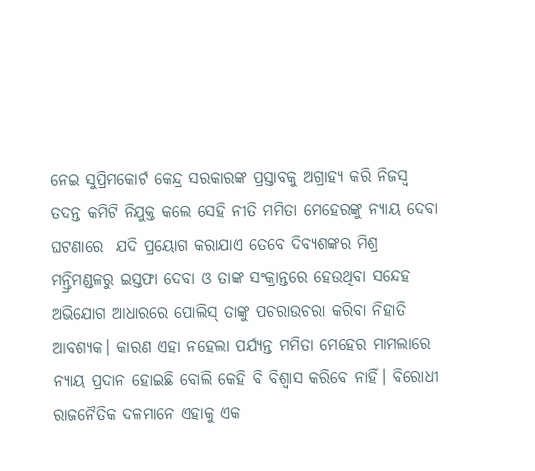ନେଇ ସୁପ୍ରିମକୋର୍ଟ କେନ୍ଦ୍ର ସରକାରଙ୍କ ପ୍ରସ୍ତାବକୁ ଅଗ୍ରାହ୍ୟ କରି ନିଜସ୍ୱ ତଦନ୍ତ କମିଟି ନିଯୁକ୍ତ କଲେ ସେହି ନୀତି ମମିତା ମେହେରଙ୍କୁ ନ୍ୟାୟ ଦେବା ଘଟଣାରେ  ଯଦି ପ୍ରୟୋଗ କରାଯାଏ ତେବେ ଦିବ୍ୟଶଙ୍କର ମିଶ୍ର ମନ୍ତ୍ରିମଣ୍ଡଳରୁ ଇସ୍ତଫା ଦେବା ଓ ତାଙ୍କ ସଂକ୍ରାନ୍ତରେ ହେଉଥିବା ସନ୍ଦେହ ଅଭିଯୋଗ ଆଧାରରେ ପୋଲିସ୍ ତାଙ୍କୁ ପଚରାଉଚରା କରିବା ନିହାତି ଆବଶ୍ୟକ। କାରଣ ଏହା ନହେଲା ପର୍ଯ୍ୟନ୍ତ ମମିତା ମେହେର ମାମଲାରେ ନ୍ୟାୟ ପ୍ରଦାନ ହୋଇଛି ବୋଲି କେହି ବି ବିଶ୍ୱାସ କରିବେ ନାହିଁ। ବିରୋଧୀ ରାଜନୈତିକ ଦଳମାନେ ଏହାକୁ ଏକ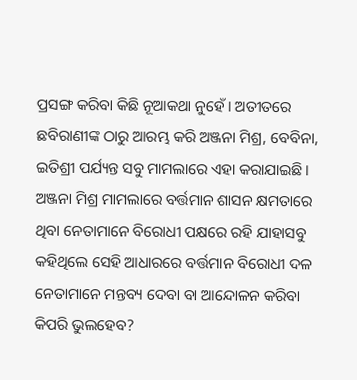ପ୍ରସଙ୍ଗ କରିବା କିଛି ନୂଆକଥା ନୁହେଁ। ଅତୀତରେ ଛବିରାଣୀଙ୍କ ଠାରୁ ଆରମ୍ଭ କରି ଅଞ୍ଜନା ମିଶ୍ର, ବେବିନା, ଇତିଶ୍ରୀ ପର୍ଯ୍ୟନ୍ତ ସବୁ ମାମଲାରେ ଏହା କରାଯାଇଛି। ଅଞ୍ଜନା ମିଶ୍ର ମାମଲାରେ ବର୍ତ୍ତମାନ ଶାସନ କ୍ଷମତାରେ ଥିବା ନେତାମାନେ ବିରୋଧୀ ପକ୍ଷରେ ରହି ଯାହାସବୁ କହିଥିଲେ ସେହି ଆଧାରରେ ବର୍ତ୍ତମାନ ବିରୋଧୀ ଦଳ ନେତାମାନେ ମନ୍ତବ୍ୟ ଦେବା ବା ଆନ୍ଦୋଳନ କରିବା କିପରି ଭୁଲହେବ?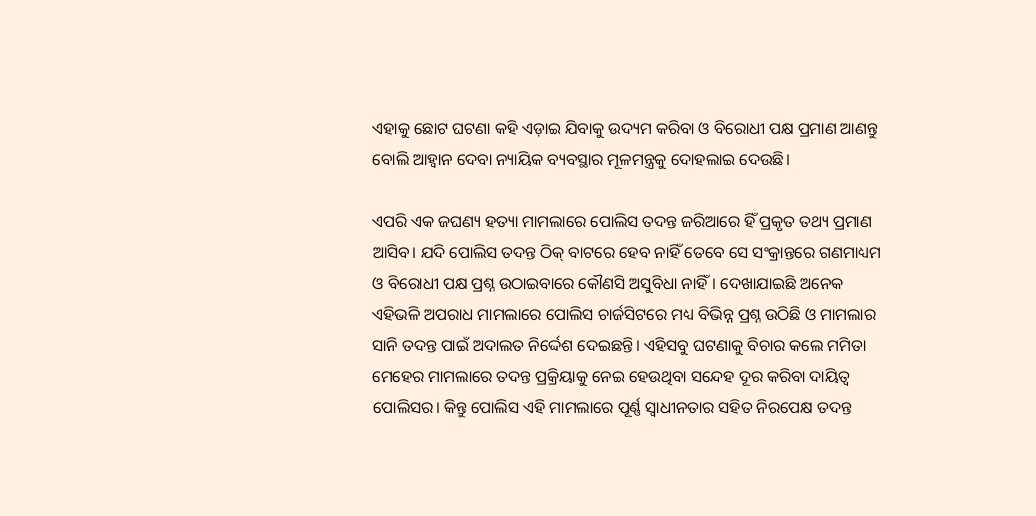ଏହାକୁ ଛୋଟ ଘଟଣା କହି ଏଡ଼ାଇ ଯିବାକୁ ଉଦ୍ୟମ କରିବା ଓ ବିରୋଧୀ ପକ୍ଷ ପ୍ରମାଣ ଆଣନ୍ତୁ ବୋଲି ଆହ୍ୱାନ ଦେବା ନ୍ୟାୟିକ ବ୍ୟବସ୍ଥାର ମୂଳମନ୍ତ୍ରକୁ ଦୋହଲାଇ ଦେଉଛି।

ଏପରି ଏକ ଜଘଣ୍ୟ ହତ୍ୟା ମାମଲାରେ ପୋଲିସ ତଦନ୍ତ ଜରିଆରେ ହିଁ ପ୍ରକୃତ ତଥ୍ୟ ପ୍ରମାଣ ଆସିବ। ଯଦି ପୋଲିସ ତଦନ୍ତ ଠିକ୍ ବାଟରେ ହେବ ନାହିଁ ତେବେ ସେ ସଂକ୍ରାନ୍ତରେ ଗଣମାଧ୍ୟମ ଓ ବିରୋଧୀ ପକ୍ଷ ପ୍ରଶ୍ନ ଉଠାଇବାରେ କୌଣସି ଅସୁବିଧା ନାହିଁ। ଦେଖାଯାଇଛି ଅନେକ ଏହିଭଳି ଅପରାଧ ମାମଲାରେ ପୋଲିସ ଚାର୍ଜସିଟରେ ମଧ୍ୟ ବିଭିନ୍ନ ପ୍ରଶ୍ନ ଉଠିଛି ଓ ମାମଲାର ସାନି ତଦନ୍ତ ପାଇଁ ଅଦାଲତ ନିର୍ଦ୍ଦେଶ ଦେଇଛନ୍ତି। ଏହିସବୁ ଘଟଣାକୁ ବିଚାର କଲେ ମମିତା ମେହେର ମାମଲାରେ ତଦନ୍ତ ପ୍ରକ୍ରିୟାକୁ ନେଇ ହେଉଥିବା ସନ୍ଦେହ ଦୂର କରିବା ଦାୟିତ୍ୱ ପୋଲିସର। କିନ୍ତୁ ପୋଲିସ ଏହି ମାମଲାରେ ପୂର୍ଣ୍ଣ ସ୍ୱାଧୀନତାର ସହିତ ନିରପେକ୍ଷ ତଦନ୍ତ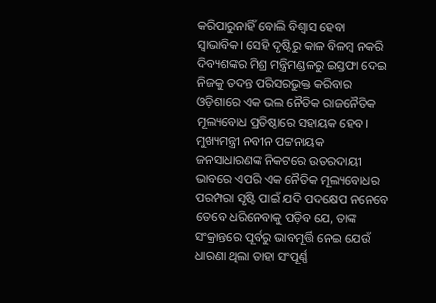କରିପାରୁନାହିଁ ବୋଲି ବିଶ୍ୱାସ ହେବା ସ୍ୱାଭାବିକ। ସେହି ଦୃଷ୍ଟିରୁ କାଳ ବିଳମ୍ବ ନକରି ଦିବ୍ୟଶଙ୍କର ମିଶ୍ର ମନ୍ତ୍ରିମଣ୍ଡଳରୁ ଇସ୍ତଫା ଦେଇ ନିଜକୁ ତଦନ୍ତ ପରିସରଭୁକ୍ତ କରିବାର ଓଡ଼ିଶାରେ ଏକ ଭଲ ନୈତିକ ରାଜନୈତିକ ମୂଲ୍ୟବୋଧ ପ୍ରତିଷ୍ଠାରେ ସହାୟକ ହେବ। ମୁଖ୍ୟମନ୍ତ୍ରୀ ନବୀନ ପଟ୍ଟନାୟକ ଜନସାଧାରଣଙ୍କ ନିକଟରେ ଉତରଦାୟୀ ଭାବରେ ଏପରି ଏକ ନୈତିକ ମୂଲ୍ୟବୋଧର ପରମ୍ପରା ସୃଷ୍ଟି ପାଇଁ ଯଦି ପଦକ୍ଷେପ ନନେବେ ତେବେ ଧରିନେବାକୁ ପଡ଼ିବ ଯେ, ତାଙ୍କ ସଂକ୍ରାନ୍ତରେ ପୂର୍ବରୁ ଭାବମୂର୍ତ୍ତି ନେଇ ଯେଉଁ ଧାରଣା ଥିଲା ତାହା ସଂପୂର୍ଣ୍ଣ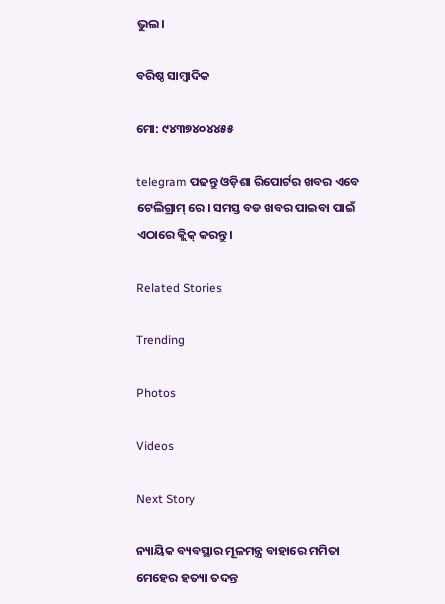ଭୁଲ।

ବରିଷ୍ଠ ସାମ୍ବାଦିକ

ମୋ: ୯୪୩୭୪୦୪୪୫୫

telegram ପଢନ୍ତୁ ଓଡ଼ିଶା ରିପୋର୍ଟର ଖବର ଏବେ ଟେଲିଗ୍ରାମ୍ ରେ। ସମସ୍ତ ବଡ ଖବର ପାଇବା ପାଇଁ ଏଠାରେ କ୍ଲିକ୍ କରନ୍ତୁ।

Related Stories

Trending

Photos

Videos

Next Story

ନ୍ୟାୟିକ ବ୍ୟବସ୍ଥାର ମୂଳମନ୍ତ୍ର ବାହାରେ ମମିତା ମେହେର ହତ୍ୟା ତଦନ୍ତ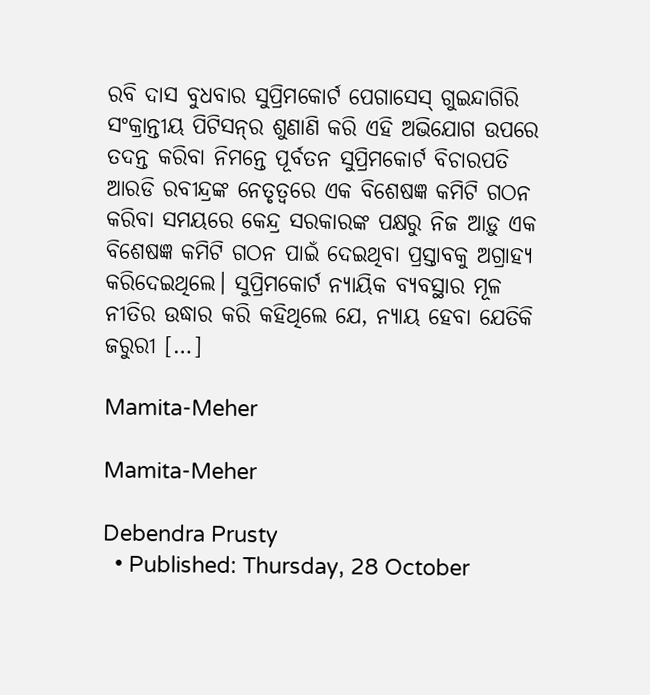ରବି ଦାସ ବୁଧବାର ସୁପ୍ରିମକୋର୍ଟ ପେଗାସେସ୍ ଗୁଇନ୍ଦାଗିରି ସଂକ୍ରାନ୍ତୀୟ ପିଟିସନ୍‌ର ଶୁଣାଣି କରି ଏହି ଅଭିଯୋଗ ଉପରେ ତଦନ୍ତ କରିବା ନିମନ୍ତେ ପୂର୍ବତନ ସୁପ୍ରିମକୋର୍ଟ ବିଚାରପତି ଆରଡି ରବୀନ୍ଦ୍ରଙ୍କ ନେତୃତ୍ୱରେ ଏକ ବିଶେଷଜ୍ଞ କମିଟି ଗଠନ କରିବା ସମୟରେ କେନ୍ଦ୍ର ସରକାରଙ୍କ ପକ୍ଷରୁ ନିଜ ଆଡ଼ୁ ଏକ ବିଶେଷଜ୍ଞ କମିଟି ଗଠନ ପାଇଁ ଦେଇଥିବା ପ୍ରସ୍ତାବକୁ ଅଗ୍ରାହ୍ୟ କରିଦେଇଥିଲେ। ସୁପ୍ରିମକୋର୍ଟ ନ୍ୟାୟିକ ବ୍ୟବସ୍ଥାର ମୂଳ ନୀତିର ଉଦ୍ଧାର କରି କହିଥିଲେ ଯେ, ନ୍ୟାୟ ହେବା ଯେତିକି ଜରୁରୀ […]

Mamita-Meher

Mamita-Meher

Debendra Prusty
  • Published: Thursday, 28 October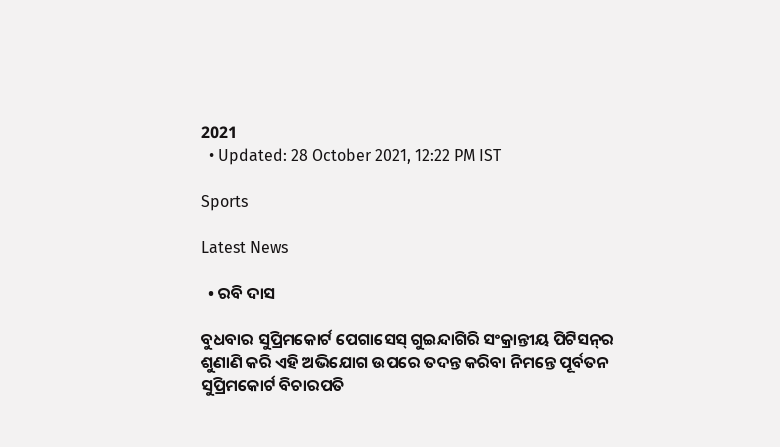2021
  • Updated: 28 October 2021, 12:22 PM IST

Sports

Latest News

  • ରବି ଦାସ

ବୁଧବାର ସୁପ୍ରିମକୋର୍ଟ ପେଗାସେସ୍ ଗୁଇନ୍ଦାଗିରି ସଂକ୍ରାନ୍ତୀୟ ପିଟିସନ୍‌ର ଶୁଣାଣି କରି ଏହି ଅଭିଯୋଗ ଉପରେ ତଦନ୍ତ କରିବା ନିମନ୍ତେ ପୂର୍ବତନ ସୁପ୍ରିମକୋର୍ଟ ବିଚାରପତି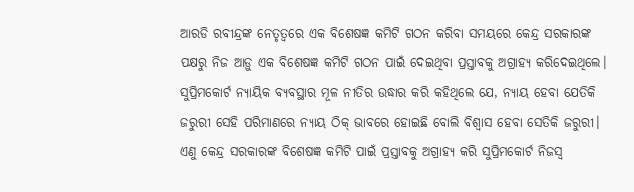ଆରଡି ରବୀନ୍ଦ୍ରଙ୍କ ନେତୃତ୍ୱରେ ଏକ ବିଶେଷଜ୍ଞ କମିଟି ଗଠନ କରିବା ସମୟରେ କେନ୍ଦ୍ର ସରକାରଙ୍କ ପକ୍ଷରୁ ନିଜ ଆଡ଼ୁ ଏକ ବିଶେଷଜ୍ଞ କମିଟି ଗଠନ ପାଇଁ ଦେଇଥିବା ପ୍ରସ୍ତାବକୁ ଅଗ୍ରାହ୍ୟ କରିଦେଇଥିଲେ। ସୁପ୍ରିମକୋର୍ଟ ନ୍ୟାୟିକ ବ୍ୟବସ୍ଥାର ମୂଳ ନୀତିର ଉଦ୍ଧାର କରି କହିଥିଲେ ଯେ, ନ୍ୟାୟ ହେବା ଯେତିକି ଜରୁରୀ ସେହି ପରିମାଣରେ ନ୍ୟାୟ ଠିକ୍ ଭାବରେ ହୋଇଛି ବୋଲି ବିଶ୍ୱାସ ହେବା ସେତିକି ଜରୁରୀ। ଏଣୁ କେନ୍ଦ୍ର ସରକାରଙ୍କ ବିଶେଷଜ୍ଞ କମିଟି ପାଇଁ ପ୍ରସ୍ତାବକୁ ଅଗ୍ରାହ୍ୟ କରି ସୁପ୍ରିମକୋର୍ଟ ନିଜସ୍ୱ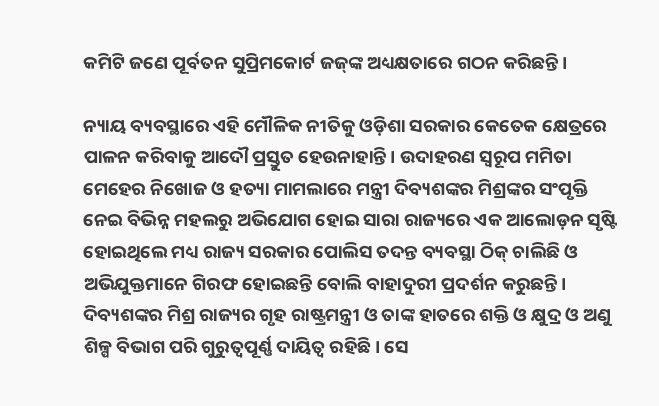କମିଟି ଜଣେ ପୂର୍ବତନ ସୁପ୍ରିମକୋର୍ଟ ଜଜ୍‌ଙ୍କ ଅଧ୍ୟକ୍ଷତାରେ ଗଠନ କରିଛନ୍ତି।

ନ୍ୟାୟ ବ୍ୟବସ୍ଥାରେ ଏହି ମୌଳିକ ନୀତିକୁ ଓଡ଼ିଶା ସରକାର କେତେକ କ୍ଷେତ୍ରରେ ପାଳନ କରିବାକୁ ଆଦୌ ପ୍ରସ୍ତୁତ ହେଉନାହାନ୍ତି। ଉଦାହରଣ ସ୍ୱରୂପ ମମିତା ମେହେର ନିଖୋଜ ଓ ହତ୍ୟା ମାମଲାରେ ମନ୍ତ୍ରୀ ଦିବ୍ୟଶଙ୍କର ମିଶ୍ରଙ୍କର ସଂପୃକ୍ତି ନେଇ ବିଭିନ୍ନ ମହଲରୁ ଅଭିଯୋଗ ହୋଇ ସାରା ରାଜ୍ୟରେ ଏକ ଆଲୋଡ଼ନ ସୃଷ୍ଟି ହୋଇଥିଲେ ମଧ୍ୟ ରାଜ୍ୟ ସରକାର ପୋଲିସ ତଦନ୍ତ ବ୍ୟବସ୍ଥା ଠିକ୍ ଚାଲିଛି ଓ ଅଭିଯୁକ୍ତମାନେ ଗିରଫ ହୋଇଛନ୍ତି ବୋଲି ବାହାଦୁରୀ ପ୍ରଦର୍ଶନ କରୁଛନ୍ତି। ଦିବ୍ୟଶଙ୍କର ମିଶ୍ର ରାଜ୍ୟର ଗୃହ ରାଷ୍ଟ୍ରମନ୍ତ୍ରୀ ଓ ତାଙ୍କ ହାତରେ ଶକ୍ତି ଓ କ୍ଷୁଦ୍ର ଓ ଅଣୁ ଶିଳ୍ପ ବିଭାଗ ପରି ଗୁରୁତ୍ୱପୂର୍ଣ୍ଣ ଦାୟିତ୍ୱ ରହିଛି। ସେ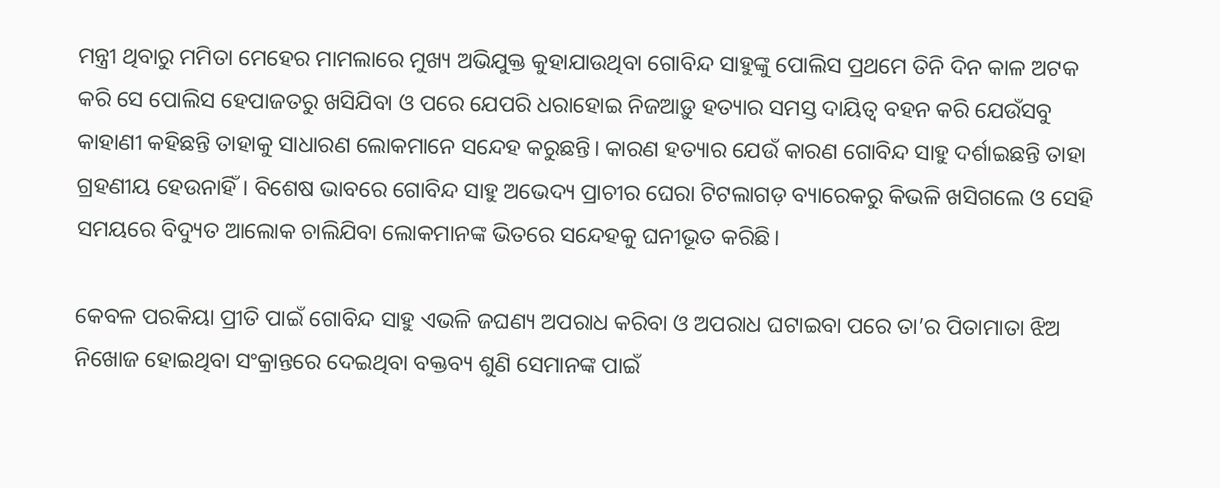ମନ୍ତ୍ରୀ ଥିବାରୁ ମମିତା ମେହେର ମାମଲାରେ ମୁଖ୍ୟ ଅଭିଯୁକ୍ତ କୁହାଯାଉଥିବା ଗୋବିନ୍ଦ ସାହୁଙ୍କୁ ପୋଲିସ ପ୍ରଥମେ ତିନି ଦିନ କାଳ ଅଟକ କରି ସେ ପୋଲିସ ହେପାଜତରୁ ଖସିଯିବା ଓ ପରେ ଯେପରି ଧରାହୋଇ ନିଜଆଡ଼ୁ ହତ୍ୟାର ସମସ୍ତ ଦାୟିତ୍ୱ ବହନ କରି ଯେଉଁସବୁ କାହାଣୀ କହିଛନ୍ତି ତାହାକୁ ସାଧାରଣ ଲୋକମାନେ ସନ୍ଦେହ କରୁଛନ୍ତି। କାରଣ ହତ୍ୟାର ଯେଉଁ କାରଣ ଗୋବିନ୍ଦ ସାହୁ ଦର୍ଶାଇଛନ୍ତି ତାହା ଗ୍ରହଣୀୟ ହେଉନାହିଁ। ବିଶେଷ ଭାବରେ ଗୋବିନ୍ଦ ସାହୁ ଅଭେଦ୍ୟ ପ୍ରାଚୀର ଘେରା ଟିଟଲାଗଡ଼ ବ୍ୟାରେକରୁ କିଭଳି ଖସିଗଲେ ଓ ସେହି ସମୟରେ ବିଦ୍ୟୁତ ଆଲୋକ ଚାଲିଯିବା ଲୋକମାନଙ୍କ ଭିତରେ ସନ୍ଦେହକୁ ଘନୀଭୂତ କରିଛି।

କେବଳ ପରକିୟା ପ୍ରୀତି ପାଇଁ ଗୋବିନ୍ଦ ସାହୁ ଏଭଳି ଜଘଣ୍ୟ ଅପରାଧ କରିବା ଓ ଅପରାଧ ଘଟାଇବା ପରେ ତା’ର ପିତାମାତା ଝିଅ ନିଖୋଜ ହୋଇଥିବା ସଂକ୍ରାନ୍ତରେ ଦେଇଥିବା ବକ୍ତବ୍ୟ ଶୁଣି ସେମାନଙ୍କ ପାଇଁ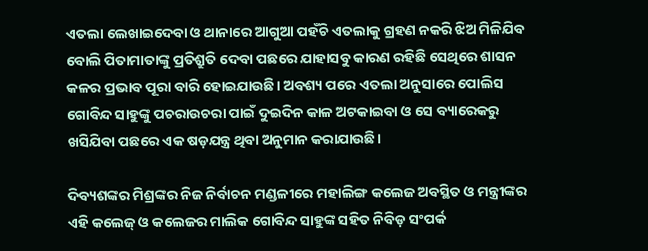ଏତଲା ଲେଖାଇଦେବା ଓ ଥାନାରେ ଆଗୁଆ ପହଁଚି ଏତଲାକୁ ଗ୍ରହଣ ନକରି ଝିଅ ମିଳିଯିବ ବୋଲି ପିତାମାତାଙ୍କୁ ପ୍ରତିଶ୍ରୁତି ଦେବା ପଛରେ ଯାହାସବୁ କାରଣ ରହିଛି ସେଥିରେ ଶାସନ କଳର ପ୍ରଭାବ ପୂରା ବାରି ହୋଇଯାଉଛି। ଅବଶ୍ୟ ପରେ ଏତଲା ଅନୁସାରେ ପୋଲିସ ଗୋବିନ୍ଦ ସାହୁଙ୍କୁ ପଚରାଉଚରା ପାଇଁ ଦୁଇଦିନ କାଳ ଅଟକାଇବା ଓ ସେ ବ୍ୟାରେକରୁ ଖସିଯିବା ପଛରେ ଏକ ଷଡ଼ଯନ୍ତ୍ର ଥିବା ଅନୁମାନ କରାଯାଉଛି।

ଦିବ୍ୟଶଙ୍କର ମିଶ୍ରଙ୍କର ନିଜ ନିର୍ବାଚନ ମଣ୍ଡଳୀରେ ମହାଲିଙ୍ଗ କଲେଜ ଅବସ୍ଥିତ ଓ ମନ୍ତ୍ରୀଙ୍କର ଏହି କଲେଜ୍ ଓ କଲେଜର ମାଲିକ ଗୋବିନ୍ଦ ସାହୁଙ୍କ ସହିତ ନିବିଡ଼ ସଂପର୍କ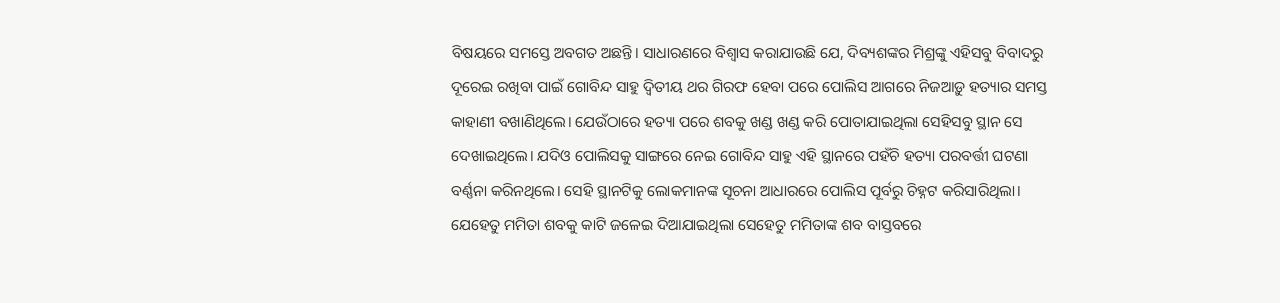ବିଷୟରେ ସମସ୍ତେ ଅବଗତ ଅଛନ୍ତି। ସାଧାରଣରେ ବିଶ୍ୱାସ କରାଯାଉଛି ଯେ, ଦିବ୍ୟଶଙ୍କର ମିଶ୍ରଙ୍କୁ ଏହିସବୁ ବିବାଦରୁ ଦୂରେଇ ରଖିବା ପାଇଁ ଗୋବିନ୍ଦ ସାହୁ ଦ୍ୱିତୀୟ ଥର ଗିରଫ ହେବା ପରେ ପୋଲିସ ଆଗରେ ନିଜଆଡ଼ୁ ହତ୍ୟାର ସମସ୍ତ କାହାଣୀ ବଖାଣିଥିଲେ। ଯେଉଁଠାରେ ହତ୍ୟା ପରେ ଶବକୁ ଖଣ୍ଡ ଖଣ୍ଡ କରି ପୋତାଯାଇଥିଲା ସେହିସବୁ ସ୍ଥାନ ସେ ଦେଖାଇଥିଲେ। ଯଦିଓ ପୋଲିସକୁ ସାଙ୍ଗରେ ନେଇ ଗୋବିନ୍ଦ ସାହୁ ଏହି ସ୍ଥାନରେ ପହଁଚି ହତ୍ୟା ପରବର୍ତ୍ତୀ ଘଟଣା ବର୍ଣ୍ଣନା କରିନଥିଲେ। ସେହି ସ୍ଥାନଟିକୁ ଲୋକମାନଙ୍କ ସୂଚନା ଆଧାରରେ ପୋଲିସ ପୂର୍ବରୁ ଚିହ୍ନଟ କରିସାରିଥିଲା। ଯେହେତୁ ମମିତା ଶବକୁ କାଟି ଜଳେଇ ଦିଆଯାଇଥିଲା ସେହେତୁ ମମିତାଙ୍କ ଶବ ବାସ୍ତବରେ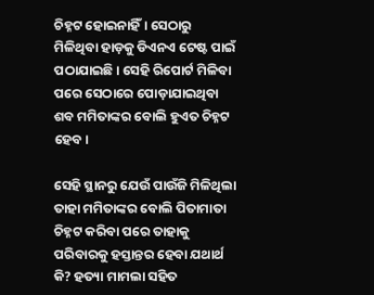ଚିହ୍ନଟ ହୋଇନାହିଁ। ସେଠାରୁ ମିଳିଥିବା ହାଡ଼କୁ ଡିଏନଏ ଟେଷ୍ଟ ପାଇଁ ପଠାଯାଇଛି। ସେହି ରିପୋର୍ଟ ମିଳିବା ପରେ ସେଠାରେ ପୋଡ଼ାଯାଇଥିବା ଶବ ମମିତାଙ୍କର ବୋଲି ହୁଏତ ଚିହ୍ନଟ ହେବ।

ସେହି ସ୍ଥାନରୁ ଯେଉଁ ପାଉଁଜି ମିଳିଥିଲା ତାହା ମମିତାଙ୍କର ବୋଲି ପିତାମାତା ଚିହ୍ନଟ କରିବା ପରେ ତାହାକୁ ପରିବାରକୁ ହସ୍ତାନ୍ତର ହେବା ଯଥାର୍ଥ କି? ହତ୍ୟା ମାମଲା ସହିତ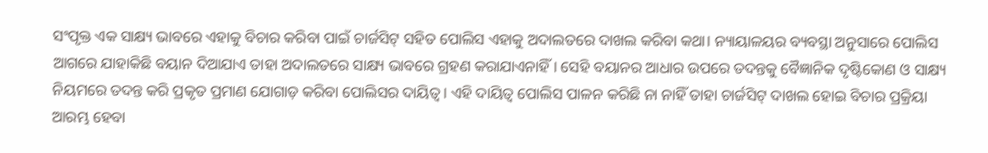ସଂପୃକ୍ତ ଏକ ସାକ୍ଷ୍ୟ ଭାବରେ ଏହାକୁ ବିଚାର କରିବା ପାଇଁ ଚାର୍ଜସିଟ୍ ସହିତ ପୋଲିସ ଏହାକୁ ଅଦାଲତରେ ଦାଖଲ କରିବା କଥା। ନ୍ୟାୟାଳୟର ବ୍ୟବସ୍ଥା ଅନୁସାରେ ପୋଲିସ ଆଗରେ ଯାହାକିଛି ବୟାନ ଦିଆଯାଏ ତାହା ଅଦାଲତରେ ସାକ୍ଷ୍ୟ ଭାବରେ ଗ୍ରହଣ କରାଯାଏନାହିଁ। ସେହି ବୟାନର ଆଧାର ଉପରେ ତଦନ୍ତକୁ ବୈଜ୍ଞାନିକ ଦୃଷ୍ଟିକୋଣ ଓ ସାକ୍ଷ୍ୟ ନିୟମରେ ତଦନ୍ତ କରି ପ୍ରକୃତ ପ୍ରମାଣ ଯୋଗାଡ଼ କରିବା ପୋଲିସର ଦାୟିତ୍ୱ। ଏହି ଦାୟିତ୍ୱ ପୋଲିସ ପାଳନ କରିଛି ନା ନାହିଁ ତାହା ଚାର୍ଜସିଟ୍ ଦାଖଲ ହୋଇ ବିଚାର ପ୍ରକ୍ରିୟା ଆରମ୍ଭ ହେବା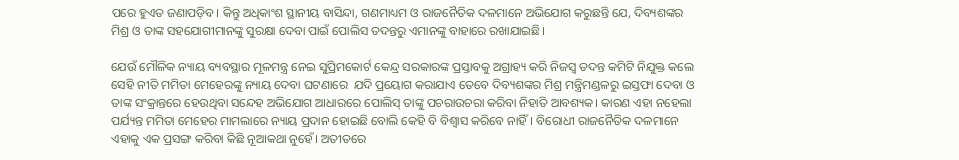ପରେ ହୁଏତ ଜଣାପଡ଼ିବ। କିନ୍ତୁ ଅଧିକାଂଶ ସ୍ଥାନୀୟ ବାସିନ୍ଦା, ଗଣମାଧ୍ୟମ ଓ ରାଜନୈତିକ ଦଳମାନେ ଅଭିଯୋଗ କରୁଛନ୍ତି ଯେ, ଦିବ୍ୟଶଙ୍କର ମିଶ୍ର ଓ ତାଙ୍କ ସହଯୋଗୀମାନଙ୍କୁ ସୁରକ୍ଷା ଦେବା ପାଇଁ ପୋଲିସ ତଦନ୍ତରୁ ଏମାନଙ୍କୁ ବାହାରେ ରଖାଯାଇଛି।

ଯେଉଁ ମୌଳିକ ନ୍ୟାୟ ବ୍ୟବସ୍ଥାର ମୂଳମନ୍ତ୍ର ନେଇ ସୁପ୍ରିମକୋର୍ଟ କେନ୍ଦ୍ର ସରକାରଙ୍କ ପ୍ରସ୍ତାବକୁ ଅଗ୍ରାହ୍ୟ କରି ନିଜସ୍ୱ ତଦନ୍ତ କମିଟି ନିଯୁକ୍ତ କଲେ ସେହି ନୀତି ମମିତା ମେହେରଙ୍କୁ ନ୍ୟାୟ ଦେବା ଘଟଣାରେ  ଯଦି ପ୍ରୟୋଗ କରାଯାଏ ତେବେ ଦିବ୍ୟଶଙ୍କର ମିଶ୍ର ମନ୍ତ୍ରିମଣ୍ଡଳରୁ ଇସ୍ତଫା ଦେବା ଓ ତାଙ୍କ ସଂକ୍ରାନ୍ତରେ ହେଉଥିବା ସନ୍ଦେହ ଅଭିଯୋଗ ଆଧାରରେ ପୋଲିସ୍ ତାଙ୍କୁ ପଚରାଉଚରା କରିବା ନିହାତି ଆବଶ୍ୟକ। କାରଣ ଏହା ନହେଲା ପର୍ଯ୍ୟନ୍ତ ମମିତା ମେହେର ମାମଲାରେ ନ୍ୟାୟ ପ୍ରଦାନ ହୋଇଛି ବୋଲି କେହି ବି ବିଶ୍ୱାସ କରିବେ ନାହିଁ। ବିରୋଧୀ ରାଜନୈତିକ ଦଳମାନେ ଏହାକୁ ଏକ ପ୍ରସଙ୍ଗ କରିବା କିଛି ନୂଆକଥା ନୁହେଁ। ଅତୀତରେ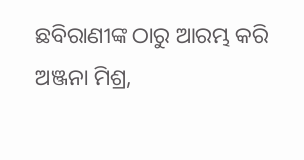ଛବିରାଣୀଙ୍କ ଠାରୁ ଆରମ୍ଭ କରି ଅଞ୍ଜନା ମିଶ୍ର,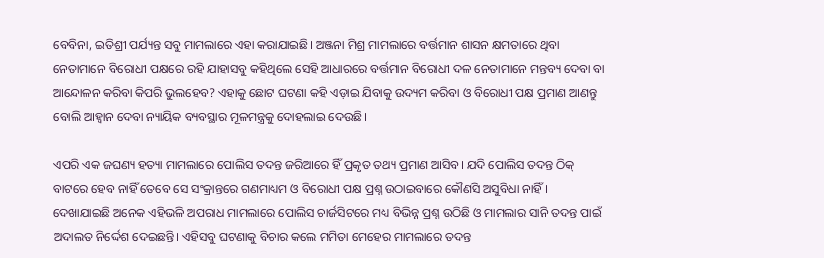ବେବିନା, ଇତିଶ୍ରୀ ପର୍ଯ୍ୟନ୍ତ ସବୁ ମାମଲାରେ ଏହା କରାଯାଇଛି। ଅଞ୍ଜନା ମିଶ୍ର ମାମଲାରେ ବର୍ତ୍ତମାନ ଶାସନ କ୍ଷମତାରେ ଥିବା ନେତାମାନେ ବିରୋଧୀ ପକ୍ଷରେ ରହି ଯାହାସବୁ କହିଥିଲେ ସେହି ଆଧାରରେ ବର୍ତ୍ତମାନ ବିରୋଧୀ ଦଳ ନେତାମାନେ ମନ୍ତବ୍ୟ ଦେବା ବା ଆନ୍ଦୋଳନ କରିବା କିପରି ଭୁଲହେବ? ଏହାକୁ ଛୋଟ ଘଟଣା କହି ଏଡ଼ାଇ ଯିବାକୁ ଉଦ୍ୟମ କରିବା ଓ ବିରୋଧୀ ପକ୍ଷ ପ୍ରମାଣ ଆଣନ୍ତୁ ବୋଲି ଆହ୍ୱାନ ଦେବା ନ୍ୟାୟିକ ବ୍ୟବସ୍ଥାର ମୂଳମନ୍ତ୍ରକୁ ଦୋହଲାଇ ଦେଉଛି।

ଏପରି ଏକ ଜଘଣ୍ୟ ହତ୍ୟା ମାମଲାରେ ପୋଲିସ ତଦନ୍ତ ଜରିଆରେ ହିଁ ପ୍ରକୃତ ତଥ୍ୟ ପ୍ରମାଣ ଆସିବ। ଯଦି ପୋଲିସ ତଦନ୍ତ ଠିକ୍ ବାଟରେ ହେବ ନାହିଁ ତେବେ ସେ ସଂକ୍ରାନ୍ତରେ ଗଣମାଧ୍ୟମ ଓ ବିରୋଧୀ ପକ୍ଷ ପ୍ରଶ୍ନ ଉଠାଇବାରେ କୌଣସି ଅସୁବିଧା ନାହିଁ। ଦେଖାଯାଇଛି ଅନେକ ଏହିଭଳି ଅପରାଧ ମାମଲାରେ ପୋଲିସ ଚାର୍ଜସିଟରେ ମଧ୍ୟ ବିଭିନ୍ନ ପ୍ରଶ୍ନ ଉଠିଛି ଓ ମାମଲାର ସାନି ତଦନ୍ତ ପାଇଁ ଅଦାଲତ ନିର୍ଦ୍ଦେଶ ଦେଇଛନ୍ତି। ଏହିସବୁ ଘଟଣାକୁ ବିଚାର କଲେ ମମିତା ମେହେର ମାମଲାରେ ତଦନ୍ତ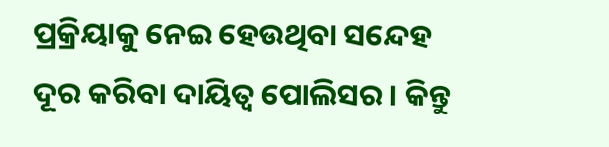ପ୍ରକ୍ରିୟାକୁ ନେଇ ହେଉଥିବା ସନ୍ଦେହ ଦୂର କରିବା ଦାୟିତ୍ୱ ପୋଲିସର। କିନ୍ତୁ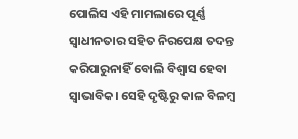ପୋଲିସ ଏହି ମାମଲାରେ ପୂର୍ଣ୍ଣ ସ୍ୱାଧୀନତାର ସହିତ ନିରପେକ୍ଷ ତଦନ୍ତ କରିପାରୁନାହିଁ ବୋଲି ବିଶ୍ୱାସ ହେବା ସ୍ୱାଭାବିକ। ସେହି ଦୃଷ୍ଟିରୁ କାଳ ବିଳମ୍ବ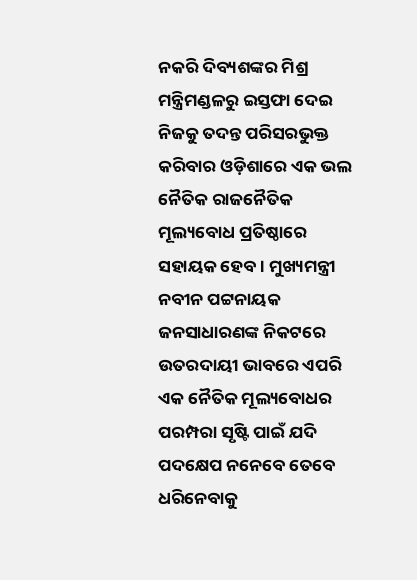ନକରି ଦିବ୍ୟଶଙ୍କର ମିଶ୍ର ମନ୍ତ୍ରିମଣ୍ଡଳରୁ ଇସ୍ତଫା ଦେଇ ନିଜକୁ ତଦନ୍ତ ପରିସରଭୁକ୍ତ କରିବାର ଓଡ଼ିଶାରେ ଏକ ଭଲ ନୈତିକ ରାଜନୈତିକ ମୂଲ୍ୟବୋଧ ପ୍ରତିଷ୍ଠାରେ ସହାୟକ ହେବ। ମୁଖ୍ୟମନ୍ତ୍ରୀ ନବୀନ ପଟ୍ଟନାୟକ ଜନସାଧାରଣଙ୍କ ନିକଟରେ ଉତରଦାୟୀ ଭାବରେ ଏପରି ଏକ ନୈତିକ ମୂଲ୍ୟବୋଧର ପରମ୍ପରା ସୃଷ୍ଟି ପାଇଁ ଯଦି ପଦକ୍ଷେପ ନନେବେ ତେବେ ଧରିନେବାକୁ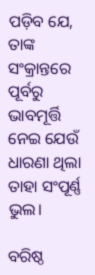ପଡ଼ିବ ଯେ, ତାଙ୍କ ସଂକ୍ରାନ୍ତରେ ପୂର୍ବରୁ ଭାବମୂର୍ତ୍ତି ନେଇ ଯେଉଁ ଧାରଣା ଥିଲା ତାହା ସଂପୂର୍ଣ୍ଣ ଭୁଲ।

ବରିଷ୍ଠ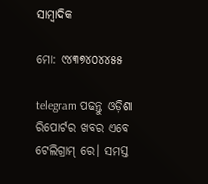ସାମ୍ବାଦିକ

ମୋ: ୯୪୩୭୪୦୪୪୫୫

telegram ପଢନ୍ତୁ ଓଡ଼ିଶା ରିପୋର୍ଟର ଖବର ଏବେ ଟେଲିଗ୍ରାମ୍ ରେ। ସମସ୍ତ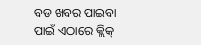ବଡ ଖବର ପାଇବା ପାଇଁ ଏଠାରେ କ୍ଲିକ୍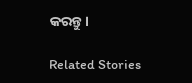କରନ୍ତୁ।

Related Stories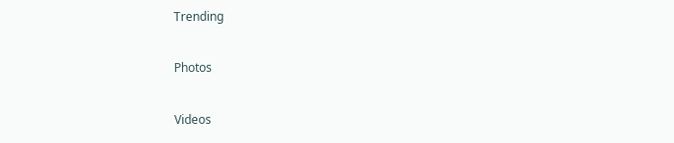Trending

Photos

Videos